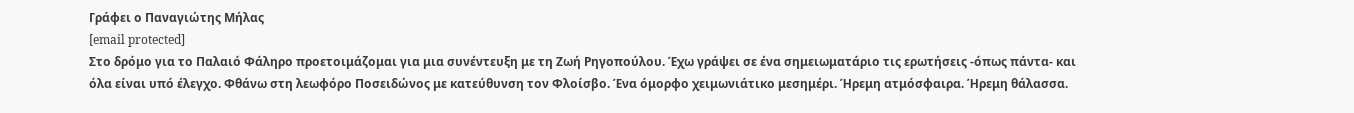Γράφει ο Παναγιώτης Μήλας
[email protected]
Στο δρόμο για το Παλαιό Φάληρο προετοιμάζομαι για μια συνέντευξη με τη Ζωή Ρηγοπούλου. Έχω γράψει σε ένα σημειωματάριο τις ερωτήσεις -όπως πάντα- και όλα είναι υπό έλεγχο. Φθάνω στη λεωφόρο Ποσειδώνος με κατεύθυνση τον Φλοίσβο. Ένα όμορφο χειμωνιάτικο μεσημέρι. Ήρεμη ατμόσφαιρα. Ήρεμη θάλασσα.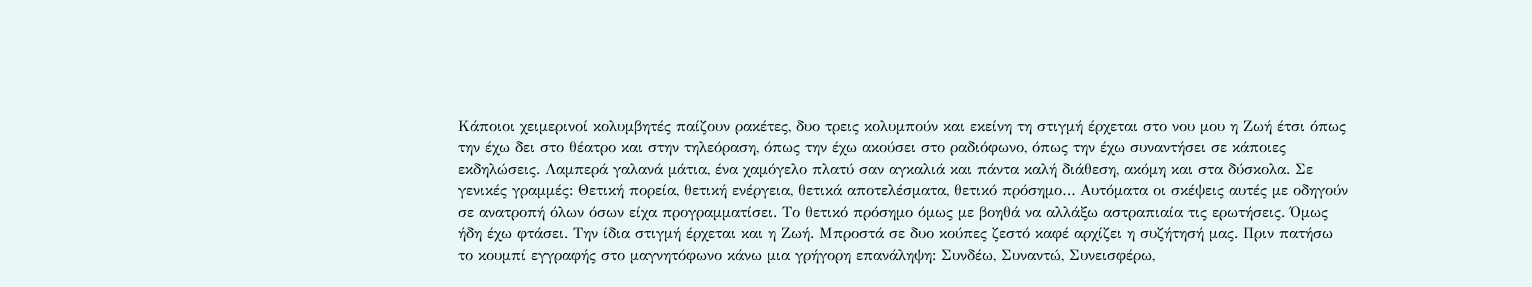Κάποιοι χειμερινοί κολυμβητές παίζουν ρακέτες, δυο τρεις κολυμπούν και εκείνη τη στιγμή έρχεται στο νου μου η Ζωή έτσι όπως την έχω δει στο θέατρο και στην τηλεόραση, όπως την έχω ακούσει στο ραδιόφωνο, όπως την έχω συναντήσει σε κάποιες εκδηλώσεις. Λαμπερά γαλανά μάτια, ένα χαμόγελο πλατύ σαν αγκαλιά και πάντα καλή διάθεση, ακόμη και στα δύσκολα. Σε γενικές γραμμές: Θετική πορεία, θετική ενέργεια, θετικά αποτελέσματα, θετικό πρόσημο… Αυτόματα οι σκέψεις αυτές με οδηγούν σε ανατροπή όλων όσων είχα προγραμματίσει. Το θετικό πρόσημο όμως με βοηθά να αλλάξω αστραπιαία τις ερωτήσεις. Όμως ήδη έχω φτάσει. Την ίδια στιγμή έρχεται και η Ζωή. Μπροστά σε δυο κούπες ζεστό καφέ αρχίζει η συζήτησή μας. Πριν πατήσω το κουμπί εγγραφής στο μαγνητόφωνο κάνω μια γρήγορη επανάληψη: Συνδέω, Συναντώ, Συνεισφέρω,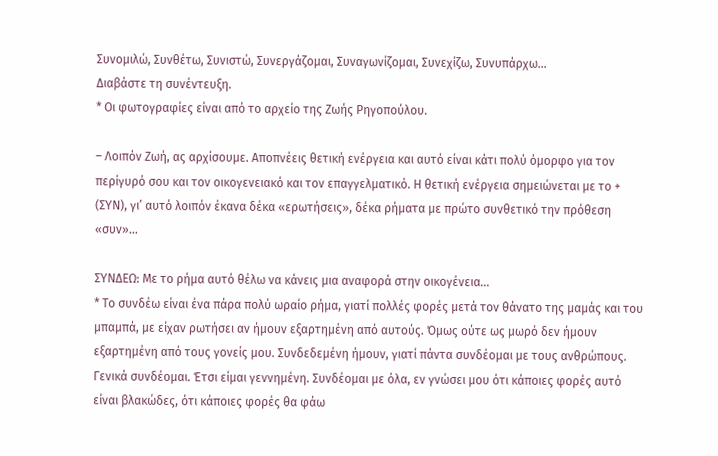Συνομιλώ, Συνθέτω, Συνιστώ, Συνεργάζομαι, Συναγωνίζομαι, Συνεχίζω, Συνυπάρχω…
Διαβάστε τη συνέντευξη.
* Οι φωτογραφίες είναι από το αρχείο της Ζωής Ρηγοπούλου.

– Λοιπόν Ζωή, ας αρχίσουμε. Αποπνέεις θετική ενέργεια και αυτό είναι κάτι πολύ όμορφο για τον περίγυρό σου και τον οικογενειακό και τον επαγγελματικό. Η θετική ενέργεια σημειώνεται με το + (ΣΥΝ), γι’ αυτό λοιπόν έκανα δέκα «ερωτήσεις», δέκα ρήματα με πρώτο συνθετικό την πρόθεση «συν»…

ΣΥΝΔΕΩ: Με το ρήμα αυτό θέλω να κάνεις μια αναφορά στην οικογένεια…
* Το συνδέω είναι ένα πάρα πολύ ωραίο ρήμα, γιατί πολλές φορές μετά τον θάνατο της μαμάς και του μπαμπά, με είχαν ρωτήσει αν ήμουν εξαρτημένη από αυτούς. Όμως ούτε ως μωρό δεν ήμουν εξαρτημένη από τους γονείς μου. Συνδεδεμένη ήμουν, γιατί πάντα συνδέομαι με τους ανθρώπους. Γενικά συνδέομαι. Έτσι είμαι γεννημένη. Συνδέομαι με όλα, εν γνώσει μου ότι κάποιες φορές αυτό είναι βλακώδες, ότι κάποιες φορές θα φάω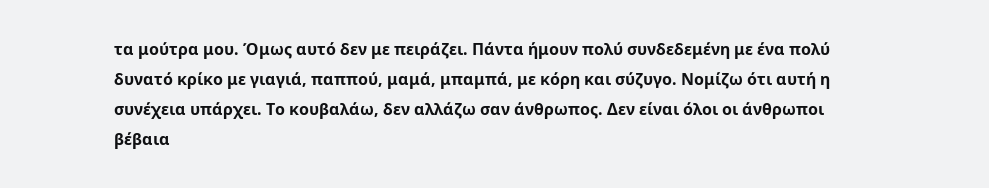τα μούτρα μου. Όμως αυτό δεν με πειράζει. Πάντα ήμουν πολύ συνδεδεμένη με ένα πολύ δυνατό κρίκο με γιαγιά, παππού, μαμά, μπαμπά, με κόρη και σύζυγο. Νομίζω ότι αυτή η συνέχεια υπάρχει. Το κουβαλάω, δεν αλλάζω σαν άνθρωπος. Δεν είναι όλοι οι άνθρωποι βέβαια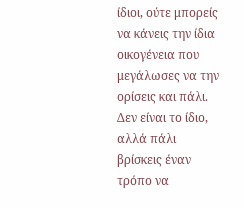ίδιοι, ούτε μπορείς να κάνεις την ίδια οικογένεια που μεγάλωσες να την ορίσεις και πάλι. Δεν είναι το ίδιο, αλλά πάλι βρίσκεις έναν τρόπο να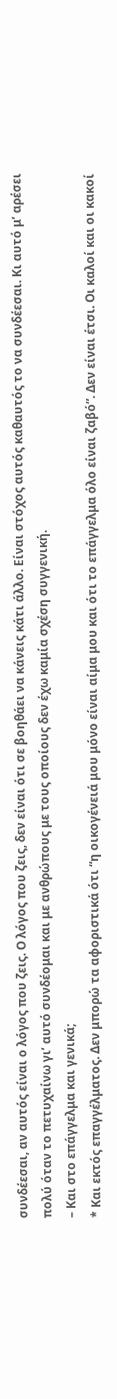συνδέεσαι, αν αυτός είναι ο λόγος που ζεις. Ο λόγος που ζεις, δεν είναι ότι σε βοηθάει να κάνεις κάτι άλλο. Είναι στόχος αυτός καθαυτός το να συνδέεσαι. Κι αυτό μ’ αρέσει πολύ όταν το πετυχαίνω γι’ αυτό συνδέομαι και με ανθρώπους με τους οποίους δεν έχω καμία σχέση συγγενική.
– Και στο επάγγελμα και γενικά;
* Και εκτός επαγγέλματος. Δεν μπορώ τα αφοριστικά ότι “η οικογένειά μου μόνο είναι αίμα μου και ότι το επάγγελμα όλο είναι ζαβό”. Δεν είναι έτσι. Οι καλοί και οι κακοί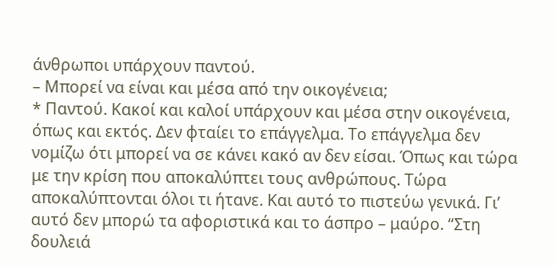άνθρωποι υπάρχουν παντού.
– Μπορεί να είναι και μέσα από την οικογένεια;
* Παντού. Κακοί και καλοί υπάρχουν και μέσα στην οικογένεια, όπως και εκτός. Δεν φταίει το επάγγελμα. Το επάγγελμα δεν νομίζω ότι μπορεί να σε κάνει κακό αν δεν είσαι. Όπως και τώρα με την κρίση που αποκαλύπτει τους ανθρώπους. Τώρα αποκαλύπτονται όλοι τι ήτανε. Και αυτό το πιστεύω γενικά. Γι’ αυτό δεν μπορώ τα αφοριστικά και το άσπρο – μαύρο. “Στη δουλειά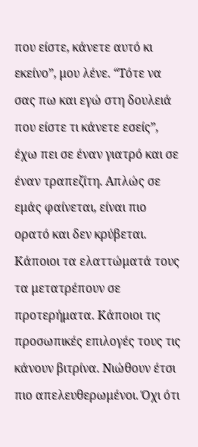που είστε, κάνετε αυτό κι εκείνο”, μου λένε. “Τότε να σας πω και εγώ στη δουλειά που είστε τι κάνετε εσείς”, έχω πει σε έναν γιατρό και σε έναν τραπεζίτη. Απλώς σε εμάς φαίνεται, είναι πιο ορατό και δεν κρύβεται. Κάποιοι τα ελαττώματά τους τα μετατρέπουν σε προτερήματα. Κάποιοι τις προσωπικές επιλογές τους τις κάνουν βιτρίνα. Νιώθουν έτσι πιο απελευθερωμένοι. Όχι ότι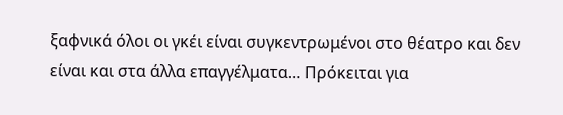ξαφνικά όλοι οι γκέι είναι συγκεντρωμένοι στο θέατρο και δεν είναι και στα άλλα επαγγέλματα… Πρόκειται για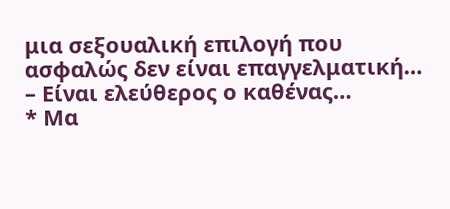μια σεξουαλική επιλογή που ασφαλώς δεν είναι επαγγελματική…
– Είναι ελεύθερος ο καθένας…
* Μα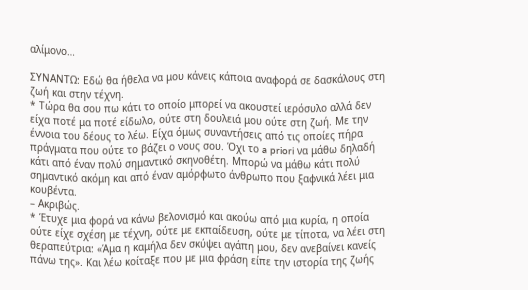αλίμονο…

ΣΥΝΑΝΤΩ: Εδώ θα ήθελα να μου κάνεις κάποια αναφορά σε δασκάλους στη ζωή και στην τέχνη.
* Τώρα θα σου πω κάτι το οποίο μπορεί να ακουστεί ιερόσυλο αλλά δεν είχα ποτέ μα ποτέ είδωλο, ούτε στη δουλειά μου ούτε στη ζωή. Με την έννοια του δέους το λέω. Είχα όμως συναντήσεις από τις οποίες πήρα πράγματα που ούτε το βάζει ο νους σου. Όχι το a priori να μάθω δηλαδή κάτι από έναν πολύ σημαντικό σκηνοθέτη. Μπορώ να μάθω κάτι πολύ σημαντικό ακόμη και από έναν αμόρφωτο άνθρωπο που ξαφνικά λέει μια κουβέντα.
– Ακριβώς.
* Έτυχε μια φορά να κάνω βελονισμό και ακούω από μια κυρία, η οποία ούτε είχε σχέση με τέχνη, ούτε με εκπαίδευση, ούτε με τίποτα, να λέει στη θεραπεύτρια: «Άμα η καμήλα δεν σκύψει αγάπη μου, δεν ανεβαίνει κανείς πάνω της». Και λέω κοίταξε που με μια φράση είπε την ιστορία της ζωής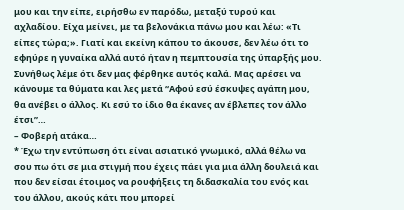μου και την είπε, ειρήσθω εν παρόδω, μεταξύ τυρού και αχλαδίου. Είχα μείνει, με τα βελονάκια πάνω μου και λέω: «Τι είπες τώρα;». Γιατί και εκείνη κάπου το άκουσε, δεν λέω ότι το εφηύρε η γυναίκα αλλά αυτό ήταν η πεμπτουσία της ύπαρξής μου. Συνήθως λέμε ότι δεν μας φέρθηκε αυτός καλά. Μας αρέσει να κάνουμε τα θύματα και λες μετά “Αφού εσύ έσκυψες αγάπη μου, θα ανέβει ο άλλος. Κι εσύ το ίδιο θα έκανες αν έβλεπες τον άλλο έτσι”…
– Φοβερή ατάκα…
* Έχω την εντύπωση ότι είναι ασιατικό γνωμικό, αλλά θέλω να σου πω ότι σε μια στιγμή που έχεις πάει για μια άλλη δουλειά και που δεν είσαι έτοιμος να ρουφήξεις τη διδασκαλία του ενός και του άλλου, ακούς κάτι που μπορεί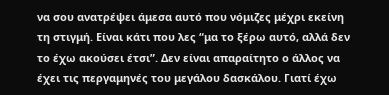να σου ανατρέψει άμεσα αυτό που νόμιζες μέχρι εκείνη τη στιγμή. Είναι κάτι που λες “μα το ξέρω αυτό, αλλά δεν το έχω ακούσει έτσι”. Δεν είναι απαραίτητο ο άλλος να έχει τις περγαμηνές του μεγάλου δασκάλου. Γιατί έχω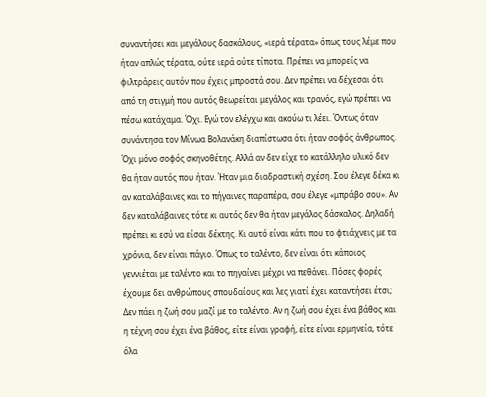συναντήσει και μεγάλους δασκάλους, «ιερά τέρατα» όπως τους λέμε που ήταν απλώς τέρατα, ούτε ιερά ούτε τίποτα. Πρέπει να μπορείς να φιλτράρεις αυτόν που έχεις μπροστά σου. Δεν πρέπει να δέχεσαι ότι από τη στιγμή που αυτός θεωρείται μεγάλος και τρανός, εγώ πρέπει να πέσω κατάχαμα. Όχι. Εγώ τον ελέγχω και ακούω τι λέει. Όντως όταν συνάντησα τον Μίνωα Βολανάκη διαπίστωσα ότι ήταν σοφός άνθρωπος. Όχι μόνο σοφός σκηνοθέτης. Αλλά αν δεν είχε το κατάλληλο υλικό δεν θα ήταν αυτός που ήταν. Ήταν μια διαδραστική σχέση. Σου έλεγε δέκα κι αν καταλάβαινες και το πήγαινες παραπέρα, σου έλεγε «μπράβο σου». Αν δεν καταλάβαινες τότε κι αυτός δεν θα ήταν μεγάλος δάσκαλος. Δηλαδή πρέπει κι εσύ να είσαι δέκτης. Κι αυτό είναι κάτι που το φτιάχνεις με τα χρόνια, δεν είναι πάγιο. Όπως το ταλέντο, δεν είναι ότι κάποιος γεννιέται με ταλέντο και το πηγαίνει μέχρι να πεθάνει. Πόσες φορές έχουμε δει ανθρώπους σπουδαίους και λες γιατί έχει καταντήσει έτσι; Δεν πάει η ζωή σου μαζί με το ταλέντο. Αν η ζωή σου έχει ένα βάθος και η τέχνη σου έχει ένα βάθος, είτε είναι γραφή, είτε είναι ερμηνεία, τότε όλα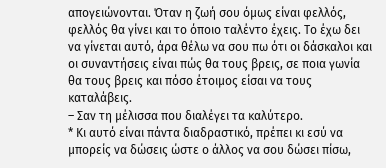απογειώνονται. Όταν η ζωή σου όμως είναι φελλός, φελλός θα γίνει και το όποιο ταλέντο έχεις. Το έχω δει να γίνεται αυτό, άρα θέλω να σου πω ότι οι δάσκαλοι και οι συναντήσεις είναι πώς θα τους βρεις, σε ποια γωνία θα τους βρεις και πόσο έτοιμος είσαι να τους καταλάβεις.
– Σαν τη μέλισσα που διαλέγει τα καλύτερο.
* Κι αυτό είναι πάντα διαδραστικό, πρέπει κι εσύ να μπορείς να δώσεις ώστε ο άλλος να σου δώσει πίσω,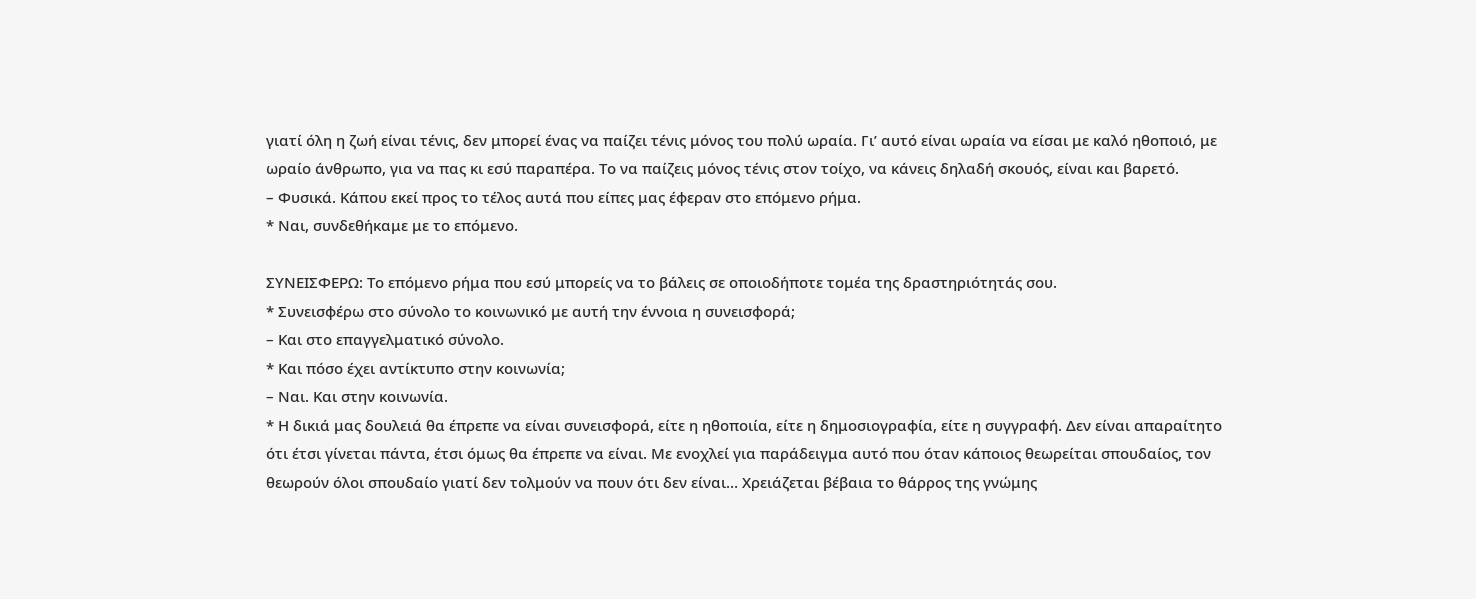γιατί όλη η ζωή είναι τένις, δεν μπορεί ένας να παίζει τένις μόνος του πολύ ωραία. Γι’ αυτό είναι ωραία να είσαι με καλό ηθοποιό, με ωραίο άνθρωπο, για να πας κι εσύ παραπέρα. Το να παίζεις μόνος τένις στον τοίχο, να κάνεις δηλαδή σκουός, είναι και βαρετό.
– Φυσικά. Κάπου εκεί προς το τέλος αυτά που είπες μας έφεραν στο επόμενο ρήμα.
* Ναι, συνδεθήκαμε με το επόμενο.

ΣΥΝΕΙΣΦΕΡΩ: Το επόμενο ρήμα που εσύ μπορείς να το βάλεις σε οποιοδήποτε τομέα της δραστηριότητάς σου.
* Συνεισφέρω στο σύνολο το κοινωνικό με αυτή την έννοια η συνεισφορά;
– Και στο επαγγελματικό σύνολο.
* Και πόσο έχει αντίκτυπο στην κοινωνία;
– Ναι. Και στην κοινωνία.
* Η δικιά μας δουλειά θα έπρεπε να είναι συνεισφορά, είτε η ηθοποιία, είτε η δημοσιογραφία, είτε η συγγραφή. Δεν είναι απαραίτητο ότι έτσι γίνεται πάντα, έτσι όμως θα έπρεπε να είναι. Με ενοχλεί για παράδειγμα αυτό που όταν κάποιος θεωρείται σπουδαίος, τον θεωρούν όλοι σπουδαίο γιατί δεν τολμούν να πουν ότι δεν είναι… Χρειάζεται βέβαια το θάρρος της γνώμης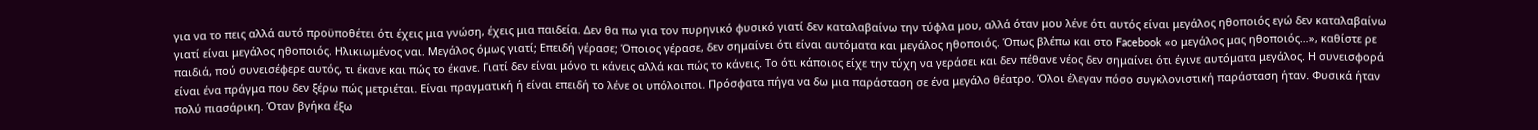για να το πεις αλλά αυτό προϋποθέτει ότι έχεις μια γνώση, έχεις μια παιδεία. Δεν θα πω για τον πυρηνικό φυσικό γιατί δεν καταλαβαίνω την τύφλα μου, αλλά όταν μου λένε ότι αυτός είναι μεγάλος ηθοποιός εγώ δεν καταλαβαίνω γιατί είναι μεγάλος ηθοποιός. Ηλικιωμένος ναι. Μεγάλος όμως γιατί; Επειδή γέρασε; Όποιος γέρασε, δεν σημαίνει ότι είναι αυτόματα και μεγάλος ηθοποιός. Όπως βλέπω και στο Facebook «ο μεγάλος μας ηθοποιός…», καθίστε ρε παιδιά, πού συνεισέφερε αυτός, τι έκανε και πώς το έκανε. Γιατί δεν είναι μόνο τι κάνεις αλλά και πώς το κάνεις. Το ότι κάποιος είχε την τύχη να γεράσει και δεν πέθανε νέος δεν σημαίνει ότι έγινε αυτόματα μεγάλος. Η συνεισφορά είναι ένα πράγμα που δεν ξέρω πώς μετριέται. Είναι πραγματική ή είναι επειδή το λένε οι υπόλοιποι. Πρόσφατα πήγα να δω μια παράσταση σε ένα μεγάλο θέατρο. Όλοι έλεγαν πόσο συγκλονιστική παράσταση ήταν. Φυσικά ήταν πολύ πιασάρικη. Όταν βγήκα έξω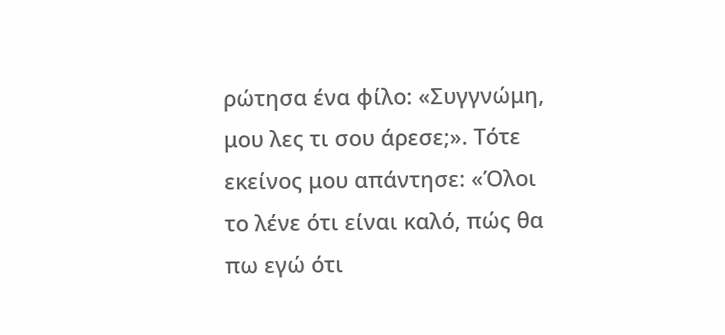ρώτησα ένα φίλο: «Συγγνώμη, μου λες τι σου άρεσε;». Τότε εκείνος μου απάντησε: «Όλοι το λένε ότι είναι καλό, πώς θα πω εγώ ότι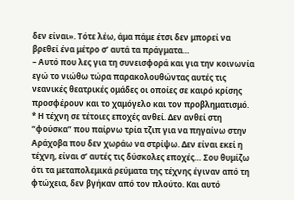δεν είναι». Τότε λέω, άμα πάμε έτσι δεν μπορεί να βρεθεί ένα μέτρο σ’ αυτά τα πράγματα…
– Αυτό που λες για τη συνεισφορά και για την κοινωνία εγώ το νιώθω τώρα παρακολουθώντας αυτές τις νεανικές θεατρικές ομάδες οι οποίες σε καιρό κρίσης προσφέρουν και το χαμόγελο και τον προβληματισμό.
* Η τέχνη σε τέτοιες εποχές ανθεί. Δεν ανθεί στη “φούσκα” που παίρνω τρία τζιπ για να πηγαίνω στην Αράχοβα που δεν χωράω να στρίψω. Δεν είναι εκεί η τέχνη, είναι σ’ αυτές τις δύσκολες εποχές… Σου θυμίζω ότι τα μεταπολεμικά ρεύματα της τέχνης έγιναν από τη φτώχεια, δεν βγήκαν από τον πλούτο. Και αυτό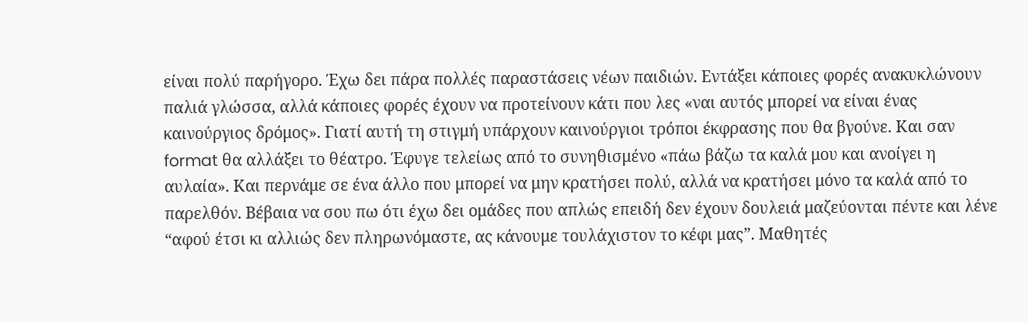είναι πολύ παρήγορο. Έχω δει πάρα πολλές παραστάσεις νέων παιδιών. Εντάξει κάποιες φορές ανακυκλώνουν παλιά γλώσσα, αλλά κάποιες φορές έχουν να προτείνουν κάτι που λες «ναι αυτός μπορεί να είναι ένας καινούργιος δρόμος». Γιατί αυτή τη στιγμή υπάρχουν καινούργιοι τρόποι έκφρασης που θα βγούνε. Και σαν format θα αλλάξει το θέατρο. Έφυγε τελείως από το συνηθισμένο «πάω βάζω τα καλά μου και ανοίγει η αυλαία». Και περνάμε σε ένα άλλο που μπορεί να μην κρατήσει πολύ, αλλά να κρατήσει μόνο τα καλά από το παρελθόν. Βέβαια να σου πω ότι έχω δει ομάδες που απλώς επειδή δεν έχουν δουλειά μαζεύονται πέντε και λένε “αφού έτσι κι αλλιώς δεν πληρωνόμαστε, ας κάνουμε τουλάχιστον το κέφι μας”. Μαθητές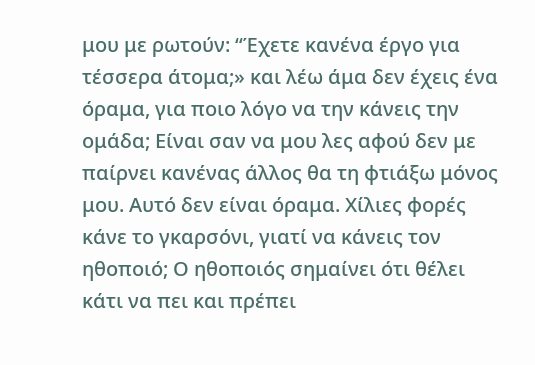μου με ρωτούν: “Έχετε κανένα έργο για τέσσερα άτομα;» και λέω άμα δεν έχεις ένα όραμα, για ποιο λόγο να την κάνεις την ομάδα; Είναι σαν να μου λες αφού δεν με παίρνει κανένας άλλος θα τη φτιάξω μόνος μου. Αυτό δεν είναι όραμα. Χίλιες φορές κάνε το γκαρσόνι, γιατί να κάνεις τον ηθοποιό; Ο ηθοποιός σημαίνει ότι θέλει κάτι να πει και πρέπει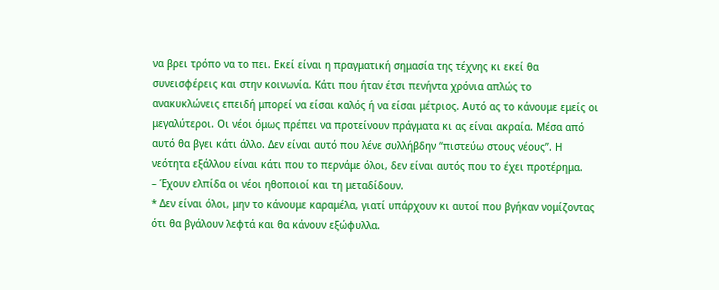να βρει τρόπο να το πει. Εκεί είναι η πραγματική σημασία της τέχνης κι εκεί θα συνεισφέρεις και στην κοινωνία. Κάτι που ήταν έτσι πενήντα χρόνια απλώς το ανακυκλώνεις επειδή μπορεί να είσαι καλός ή να είσαι μέτριος. Αυτό ας το κάνουμε εμείς οι μεγαλύτεροι. Οι νέοι όμως πρέπει να προτείνουν πράγματα κι ας είναι ακραία. Μέσα από αυτό θα βγει κάτι άλλο. Δεν είναι αυτό που λένε συλλήβδην “πιστεύω στους νέους”. Η νεότητα εξάλλου είναι κάτι που το περνάμε όλοι, δεν είναι αυτός που το έχει προτέρημα.
– Έχουν ελπίδα οι νέοι ηθοποιοί και τη μεταδίδουν.
* Δεν είναι όλοι, μην το κάνουμε καραμέλα, γιατί υπάρχουν κι αυτοί που βγήκαν νομίζοντας ότι θα βγάλουν λεφτά και θα κάνουν εξώφυλλα.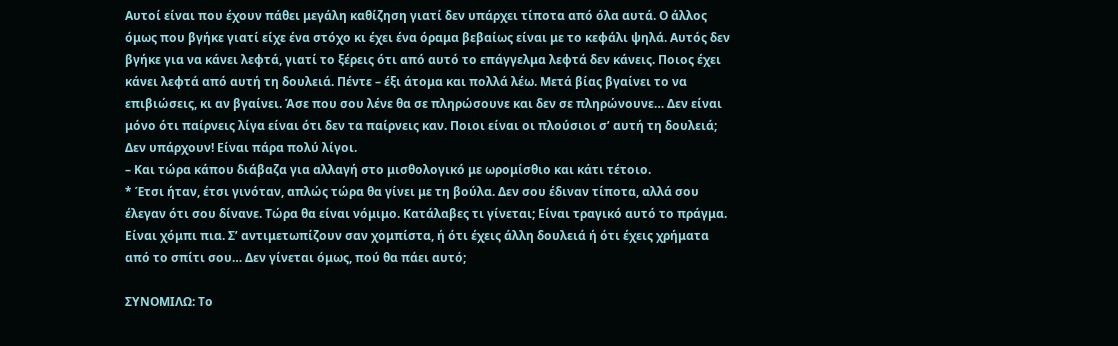Αυτοί είναι που έχουν πάθει μεγάλη καθίζηση γιατί δεν υπάρχει τίποτα από όλα αυτά. Ο άλλος όμως που βγήκε γιατί είχε ένα στόχο κι έχει ένα όραμα βεβαίως είναι με το κεφάλι ψηλά. Αυτός δεν βγήκε για να κάνει λεφτά, γιατί το ξέρεις ότι από αυτό το επάγγελμα λεφτά δεν κάνεις. Ποιος έχει κάνει λεφτά από αυτή τη δουλειά. Πέντε – έξι άτομα και πολλά λέω. Μετά βίας βγαίνει το να επιβιώσεις, κι αν βγαίνει. Άσε που σου λένε θα σε πληρώσουνε και δεν σε πληρώνουνε… Δεν είναι μόνο ότι παίρνεις λίγα είναι ότι δεν τα παίρνεις καν. Ποιοι είναι οι πλούσιοι σ’ αυτή τη δουλειά; Δεν υπάρχουν! Είναι πάρα πολύ λίγοι.
– Και τώρα κάπου διάβαζα για αλλαγή στο μισθολογικό με ωρομίσθιο και κάτι τέτοιο.
* Έτσι ήταν, έτσι γινόταν, απλώς τώρα θα γίνει με τη βούλα. Δεν σου έδιναν τίποτα, αλλά σου έλεγαν ότι σου δίνανε. Τώρα θα είναι νόμιμο. Κατάλαβες τι γίνεται; Είναι τραγικό αυτό το πράγμα. Είναι χόμπι πια. Σ’ αντιμετωπίζουν σαν χομπίστα, ή ότι έχεις άλλη δουλειά ή ότι έχεις χρήματα από το σπίτι σου… Δεν γίνεται όμως, πού θα πάει αυτό;

ΣΥΝΟΜΙΛΩ: Το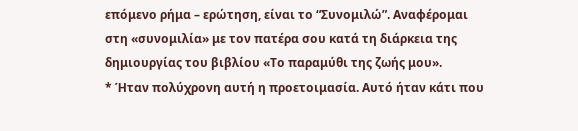επόμενο ρήμα – ερώτηση, είναι το “Συνομιλώ”. Αναφέρομαι στη «συνομιλία» με τον πατέρα σου κατά τη διάρκεια της δημιουργίας του βιβλίου «Το παραμύθι της ζωής μου».
* Ήταν πολύχρονη αυτή η προετοιμασία. Αυτό ήταν κάτι που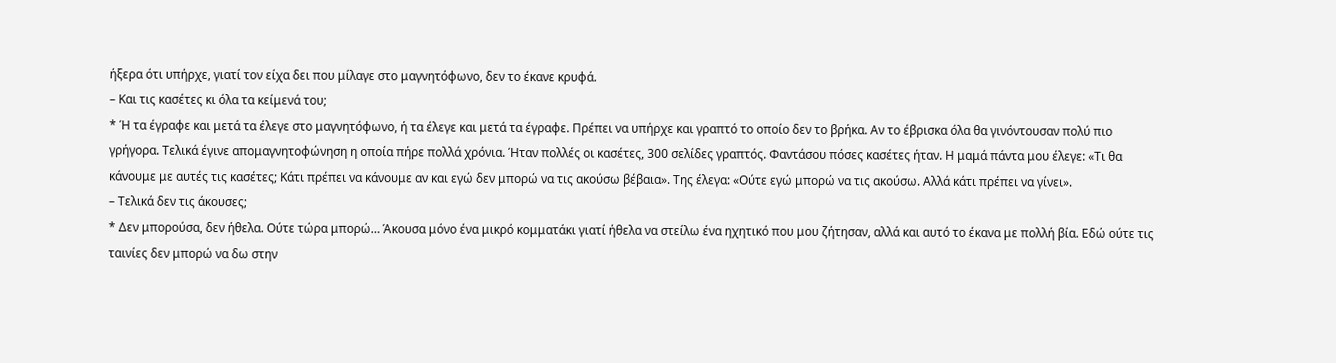ήξερα ότι υπήρχε, γιατί τον είχα δει που μίλαγε στο μαγνητόφωνο, δεν το έκανε κρυφά.
– Και τις κασέτες κι όλα τα κείμενά του;
* Ή τα έγραφε και μετά τα έλεγε στο μαγνητόφωνο, ή τα έλεγε και μετά τα έγραφε. Πρέπει να υπήρχε και γραπτό το οποίο δεν το βρήκα. Αν το έβρισκα όλα θα γινόντουσαν πολύ πιο γρήγορα. Τελικά έγινε απομαγνητοφώνηση η οποία πήρε πολλά χρόνια. Ήταν πολλές οι κασέτες, 300 σελίδες γραπτός. Φαντάσου πόσες κασέτες ήταν. Η μαμά πάντα μου έλεγε: «Τι θα κάνουμε με αυτές τις κασέτες; Κάτι πρέπει να κάνουμε αν και εγώ δεν μπορώ να τις ακούσω βέβαια». Της έλεγα: «Ούτε εγώ μπορώ να τις ακούσω. Αλλά κάτι πρέπει να γίνει».
– Τελικά δεν τις άκουσες;
* Δεν μπορούσα, δεν ήθελα. Ούτε τώρα μπορώ… Άκουσα μόνο ένα μικρό κομματάκι γιατί ήθελα να στείλω ένα ηχητικό που μου ζήτησαν, αλλά και αυτό το έκανα με πολλή βία. Εδώ ούτε τις ταινίες δεν μπορώ να δω στην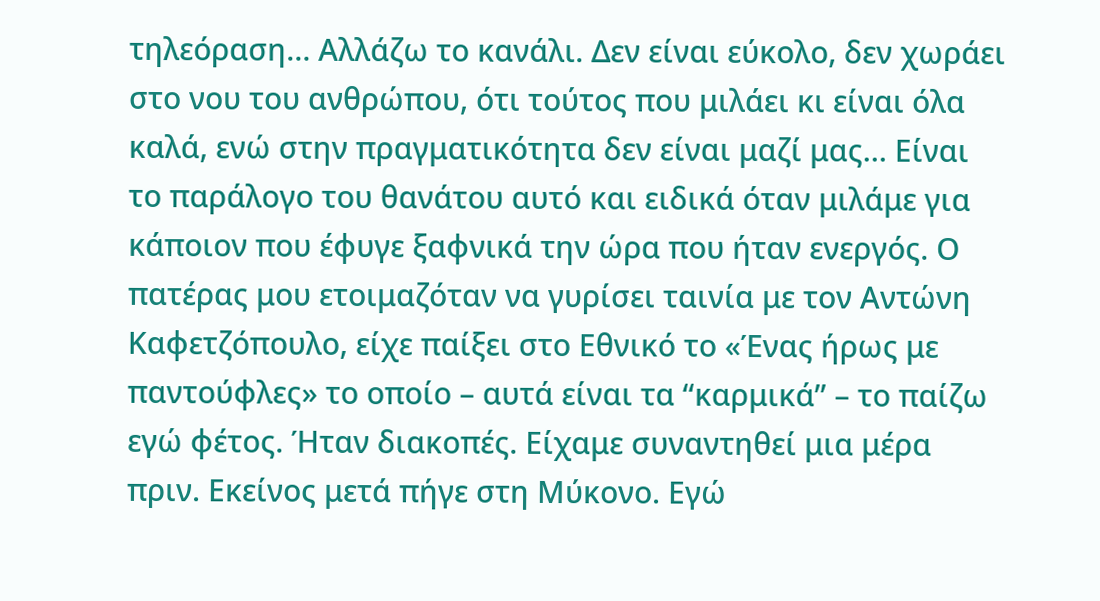τηλεόραση… Αλλάζω το κανάλι. Δεν είναι εύκολο, δεν χωράει στο νου του ανθρώπου, ότι τούτος που μιλάει κι είναι όλα καλά, ενώ στην πραγματικότητα δεν είναι μαζί μας… Είναι το παράλογο του θανάτου αυτό και ειδικά όταν μιλάμε για κάποιον που έφυγε ξαφνικά την ώρα που ήταν ενεργός. Ο πατέρας μου ετοιμαζόταν να γυρίσει ταινία με τον Αντώνη Καφετζόπουλο, είχε παίξει στο Εθνικό το «Ένας ήρως με παντούφλες» το οποίο – αυτά είναι τα “καρμικά” – το παίζω εγώ φέτος. Ήταν διακοπές. Είχαμε συναντηθεί μια μέρα πριν. Εκείνος μετά πήγε στη Μύκονο. Εγώ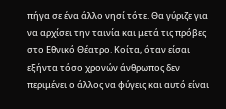πήγα σε ένα άλλο νησί τότε. Θα γύριζε για να αρχίσει την ταινία και μετά τις πρόβες στο Εθνικό Θέατρο. Κοίτα, όταν είσαι εξήντα τόσο χρονών άνθρωπος δεν περιμένει ο άλλος να φύγεις και αυτό είναι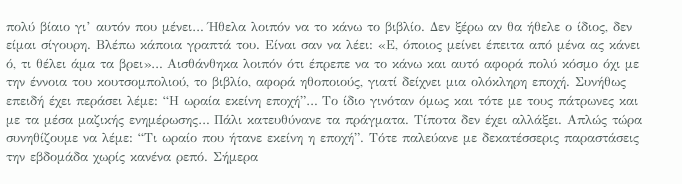πολύ βίαιο γι’ αυτόν που μένει… Ήθελα λοιπόν να το κάνω το βιβλίο. Δεν ξέρω αν θα ήθελε ο ίδιος, δεν είμαι σίγουρη. Βλέπω κάποια γραπτά του. Είναι σαν να λέει: «Ε, όποιος μείνει έπειτα από μένα ας κάνει ό, τι θέλει άμα τα βρει»… Αισθάνθηκα λοιπόν ότι έπρεπε να το κάνω και αυτό αφορά πολύ κόσμο όχι με την έννοια του κουτσομπολιού, το βιβλίο, αφορά ηθοποιούς, γιατί δείχνει μια ολόκληρη εποχή. Συνήθως επειδή έχει περάσει λέμε: “Η ωραία εκείνη εποχή”… Το ίδιο γινόταν όμως και τότε με τους πάτρωνες και με τα μέσα μαζικής ενημέρωσης… Πάλι κατευθύνανε τα πράγματα. Τίποτα δεν έχει αλλάξει. Απλώς τώρα συνηθίζουμε να λέμε: “Τι ωραίο που ήτανε εκείνη η εποχή”. Τότε παλεύανε με δεκατέσσερις παραστάσεις την εβδομάδα χωρίς κανένα ρεπό. Σήμερα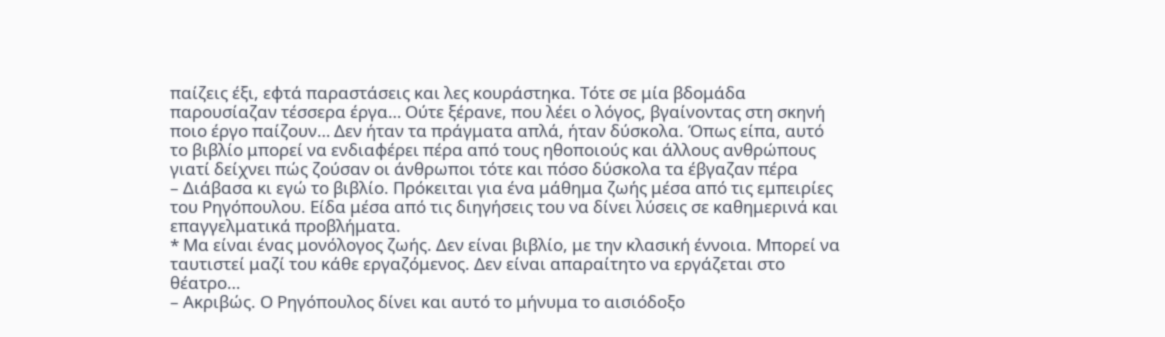παίζεις έξι, εφτά παραστάσεις και λες κουράστηκα. Τότε σε μία βδομάδα παρουσίαζαν τέσσερα έργα… Ούτε ξέρανε, που λέει ο λόγος, βγαίνοντας στη σκηνή ποιο έργο παίζουν… Δεν ήταν τα πράγματα απλά, ήταν δύσκολα. Όπως είπα, αυτό το βιβλίο μπορεί να ενδιαφέρει πέρα από τους ηθοποιούς και άλλους ανθρώπους γιατί δείχνει πώς ζούσαν οι άνθρωποι τότε και πόσο δύσκολα τα έβγαζαν πέρα
– Διάβασα κι εγώ το βιβλίο. Πρόκειται για ένα μάθημα ζωής μέσα από τις εμπειρίες του Ρηγόπουλου. Είδα μέσα από τις διηγήσεις του να δίνει λύσεις σε καθημερινά και επαγγελματικά προβλήματα.
* Μα είναι ένας μονόλογος ζωής. Δεν είναι βιβλίο, με την κλασική έννοια. Μπορεί να ταυτιστεί μαζί του κάθε εργαζόμενος. Δεν είναι απαραίτητο να εργάζεται στο θέατρο…
– Ακριβώς. Ο Ρηγόπουλος δίνει και αυτό το μήνυμα το αισιόδοξο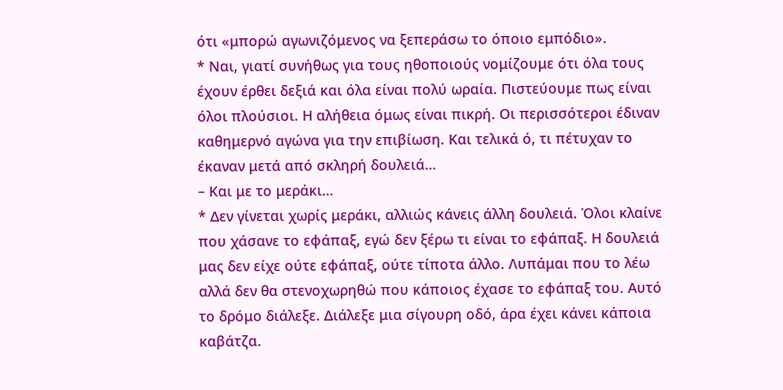ότι «μπορώ αγωνιζόμενος να ξεπεράσω το όποιο εμπόδιο».
* Ναι, γιατί συνήθως για τους ηθοποιούς νομίζουμε ότι όλα τους έχουν έρθει δεξιά και όλα είναι πολύ ωραία. Πιστεύουμε πως είναι όλοι πλούσιοι. Η αλήθεια όμως είναι πικρή. Οι περισσότεροι έδιναν καθημερνό αγώνα για την επιβίωση. Και τελικά ό, τι πέτυχαν το έκαναν μετά από σκληρή δουλειά…
– Και με το μεράκι…
* Δεν γίνεται χωρίς μεράκι, αλλιώς κάνεις άλλη δουλειά. Όλοι κλαίνε που χάσανε το εφάπαξ, εγώ δεν ξέρω τι είναι το εφάπαξ. Η δουλειά μας δεν είχε ούτε εφάπαξ, ούτε τίποτα άλλο. Λυπάμαι που το λέω αλλά δεν θα στενοχωρηθώ που κάποιος έχασε το εφάπαξ του. Αυτό το δρόμο διάλεξε. Διάλεξε μια σίγουρη οδό, άρα έχει κάνει κάποια καβάτζα.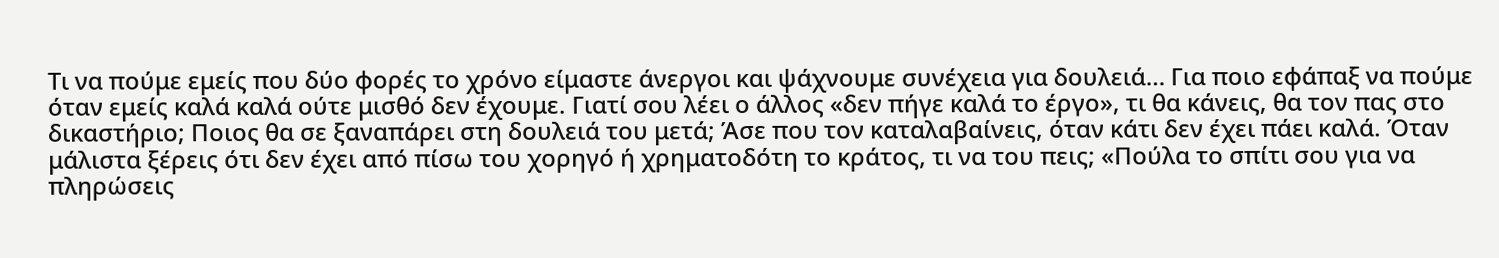Τι να πούμε εμείς που δύο φορές το χρόνο είμαστε άνεργοι και ψάχνουμε συνέχεια για δουλειά… Για ποιο εφάπαξ να πούμε όταν εμείς καλά καλά ούτε μισθό δεν έχουμε. Γιατί σου λέει ο άλλος «δεν πήγε καλά το έργο», τι θα κάνεις, θα τον πας στο δικαστήριο; Ποιος θα σε ξαναπάρει στη δουλειά του μετά; Άσε που τον καταλαβαίνεις, όταν κάτι δεν έχει πάει καλά. Όταν μάλιστα ξέρεις ότι δεν έχει από πίσω του χορηγό ή χρηματοδότη το κράτος, τι να του πεις; «Πούλα το σπίτι σου για να πληρώσεις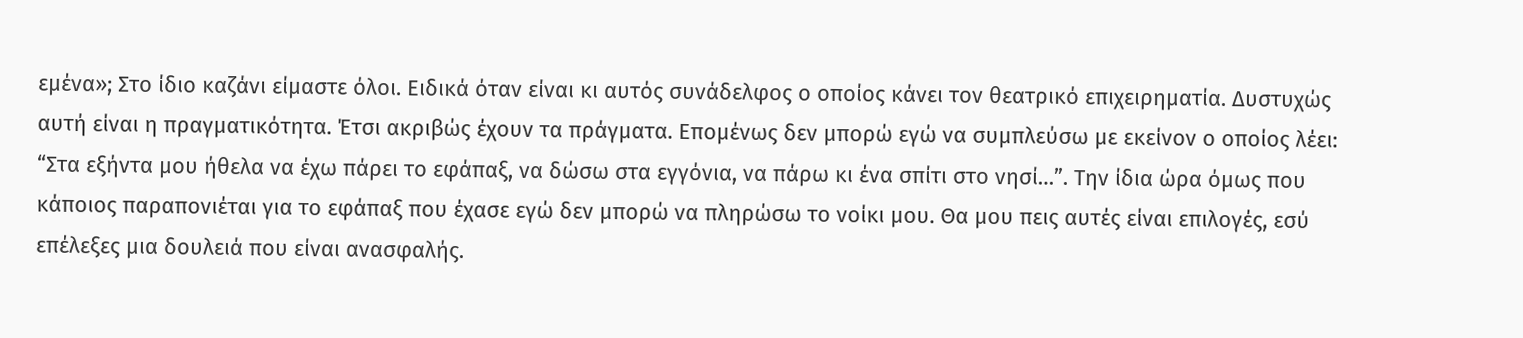εμένα»; Στο ίδιο καζάνι είμαστε όλοι. Ειδικά όταν είναι κι αυτός συνάδελφος ο οποίος κάνει τον θεατρικό επιχειρηματία. Δυστυχώς αυτή είναι η πραγματικότητα. Έτσι ακριβώς έχουν τα πράγματα. Επομένως δεν μπορώ εγώ να συμπλεύσω με εκείνον ο οποίος λέει: “Στα εξήντα μου ήθελα να έχω πάρει το εφάπαξ, να δώσω στα εγγόνια, να πάρω κι ένα σπίτι στο νησί…”. Την ίδια ώρα όμως που κάποιος παραπονιέται για το εφάπαξ που έχασε εγώ δεν μπορώ να πληρώσω το νοίκι μου. Θα μου πεις αυτές είναι επιλογές, εσύ επέλεξες μια δουλειά που είναι ανασφαλής.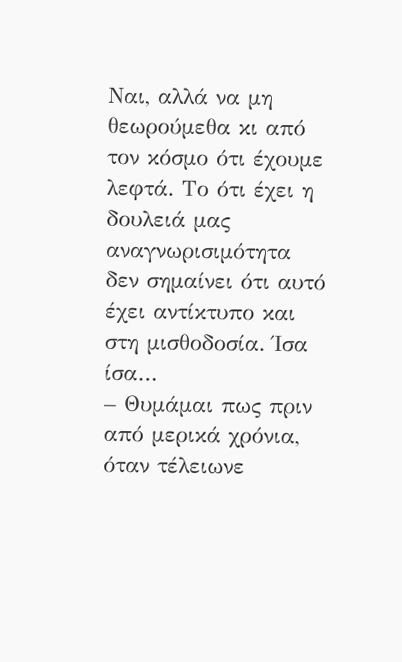Ναι, αλλά να μη θεωρούμεθα κι από τον κόσμο ότι έχουμε λεφτά. Το ότι έχει η δουλειά μας αναγνωρισιμότητα δεν σημαίνει ότι αυτό έχει αντίκτυπο και στη μισθοδοσία. Ίσα ίσα…
– Θυμάμαι πως πριν από μερικά χρόνια, όταν τέλειωνε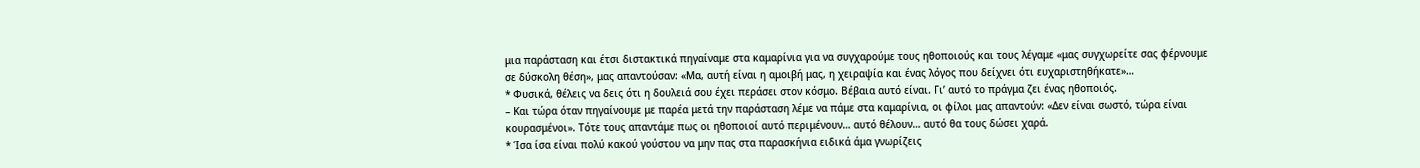μια παράσταση και έτσι διστακτικά πηγαίναμε στα καμαρίνια για να συγχαρούμε τους ηθοποιούς και τους λέγαμε «μας συγχωρείτε σας φέρνουμε σε δύσκολη θέση», μας απαντούσαν: «Μα, αυτή είναι η αμοιβή μας, η χειραψία και ένας λόγος που δείχνει ότι ευχαριστηθήκατε»…
* Φυσικά, θέλεις να δεις ότι η δουλειά σου έχει περάσει στον κόσμο. Βέβαια αυτό είναι. Γι’ αυτό το πράγμα ζει ένας ηθοποιός.
– Και τώρα όταν πηγαίνουμε με παρέα μετά την παράσταση λέμε να πάμε στα καμαρίνια, οι φίλοι μας απαντούν: «Δεν είναι σωστό, τώρα είναι κουρασμένοι». Τότε τους απαντάμε πως οι ηθοποιοί αυτό περιμένουν… αυτό θέλουν… αυτό θα τους δώσει χαρά.
* Ίσα ίσα είναι πολύ κακού γούστου να μην πας στα παρασκήνια ειδικά άμα γνωρίζεις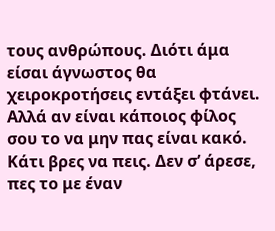τους ανθρώπους. Διότι άμα είσαι άγνωστος θα χειροκροτήσεις εντάξει φτάνει. Αλλά αν είναι κάποιος φίλος σου το να μην πας είναι κακό. Κάτι βρες να πεις. Δεν σ’ άρεσε, πες το με έναν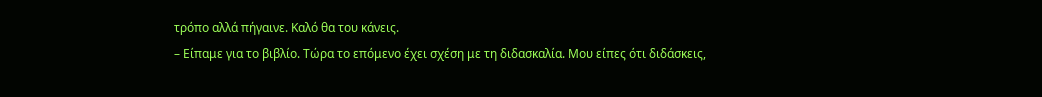τρόπο αλλά πήγαινε. Καλό θα του κάνεις.
– Είπαμε για το βιβλίο. Τώρα το επόμενο έχει σχέση με τη διδασκαλία. Μου είπες ότι διδάσκεις,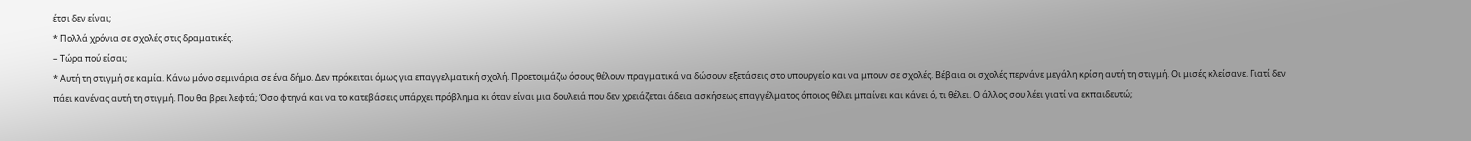έτσι δεν είναι;
* Πολλά χρόνια σε σχολές στις δραματικές.
– Τώρα πού είσαι;
* Αυτή τη στιγμή σε καμία. Κάνω μόνο σεμινάρια σε ένα δήμο. Δεν πρόκειται όμως για επαγγελματική σχολή. Προετοιμάζω όσους θέλουν πραγματικά να δώσουν εξετάσεις στο υπουργείο και να μπουν σε σχολές. Βέβαια οι σχολές περνάνε μεγάλη κρίση αυτή τη στιγμή. Οι μισές κλείσανε. Γιατί δεν πάει κανένας αυτή τη στιγμή. Που θα βρει λεφτά; Όσο φτηνά και να το κατεβάσεις υπάρχει πρόβλημα κι όταν είναι μια δουλειά που δεν χρειάζεται άδεια ασκήσεως επαγγέλματος όποιος θέλει μπαίνει και κάνει ό, τι θέλει. Ο άλλος σου λέει γιατί να εκπαιδευτώ;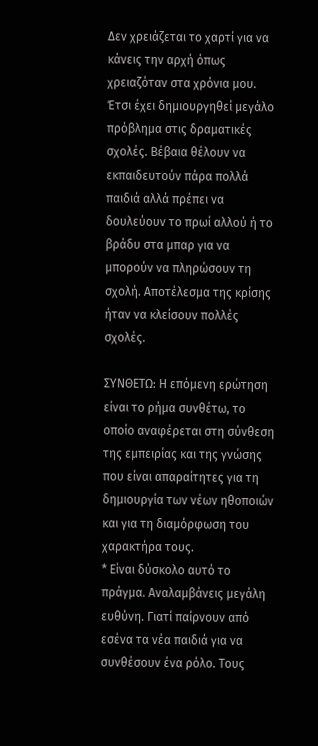Δεν χρειάζεται το χαρτί για να κάνεις την αρχή όπως χρειαζόταν στα χρόνια μου. Έτσι έχει δημιουργηθεί μεγάλο πρόβλημα στις δραματικές σχολές. Βέβαια θέλουν να εκπαιδευτούν πάρα πολλά παιδιά αλλά πρέπει να δουλεύουν το πρωί αλλού ή το βράδυ στα μπαρ για να μπορούν να πληρώσουν τη σχολή. Αποτέλεσμα της κρίσης ήταν να κλείσουν πολλές σχολές.

ΣΥΝΘΕΤΩ: Η επόμενη ερώτηση είναι το ρήμα συνθέτω, το οποίο αναφέρεται στη σύνθεση της εμπειρίας και της γνώσης που είναι απαραίτητες για τη δημιουργία των νέων ηθοποιών και για τη διαμόρφωση του χαρακτήρα τους.
* Είναι δύσκολο αυτό το πράγμα. Αναλαμβάνεις μεγάλη ευθύνη. Γιατί παίρνουν από εσένα τα νέα παιδιά για να συνθέσουν ένα ρόλο. Τους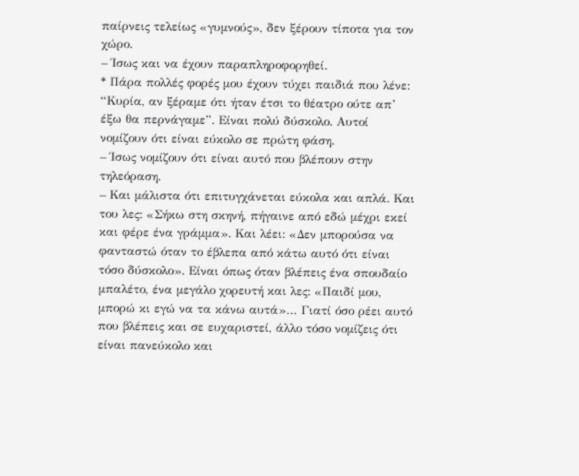παίρνεις τελείως «γυμνούς», δεν ξέρουν τίποτα για τον χώρο.
– Ίσως και να έχουν παραπληροφορηθεί.
* Πάρα πολλές φορές μου έχουν τύχει παιδιά που λένε: “Κυρία, αν ξέραμε ότι ήταν έτσι το θέατρο ούτε απ’ έξω θα περνάγαμε”. Είναι πολύ δύσκολο. Αυτοί νομίζουν ότι είναι εύκολο σε πρώτη φάση.
– Ίσως νομίζουν ότι είναι αυτό που βλέπουν στην τηλεόραση.
– Και μάλιστα ότι επιτυγχάνεται εύκολα και απλά. Και του λες: «Σήκω στη σκηνή, πήγαινε από εδώ μέχρι εκεί και φέρε ένα γράμμα». Και λέει: «Δεν μπορούσα να φανταστώ όταν το έβλεπα από κάτω αυτό ότι είναι τόσο δύσκολο». Είναι όπως όταν βλέπεις ένα σπουδαίο μπαλέτο, ένα μεγάλο χορευτή και λες: «Παιδί μου, μπορώ κι εγώ να τα κάνω αυτά»… Γιατί όσο ρέει αυτό που βλέπεις και σε ευχαριστεί, άλλο τόσο νομίζεις ότι είναι πανεύκολο και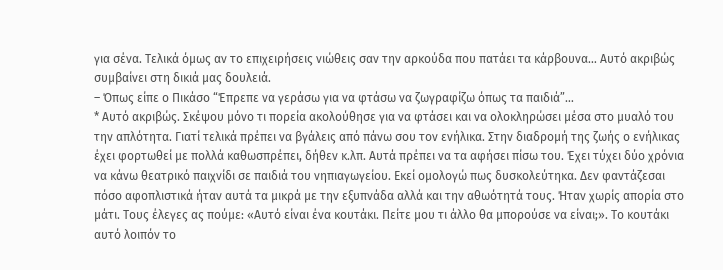για σένα. Τελικά όμως αν το επιχειρήσεις νιώθεις σαν την αρκούδα που πατάει τα κάρβουνα… Αυτό ακριβώς συμβαίνει στη δικιά μας δουλειά.
– Όπως είπε ο Πικάσο “Έπρεπε να γεράσω για να φτάσω να ζωγραφίζω όπως τα παιδιά”…
* Αυτό ακριβώς. Σκέψου μόνο τι πορεία ακολούθησε για να φτάσει και να ολοκληρώσει μέσα στο μυαλό του την απλότητα. Γιατί τελικά πρέπει να βγάλεις από πάνω σου τον ενήλικα. Στην διαδρομή της ζωής ο ενήλικας έχει φορτωθεί με πολλά καθωσπρέπει, δήθεν κ.λπ. Αυτά πρέπει να τα αφήσει πίσω του. Έχει τύχει δύο χρόνια να κάνω θεατρικό παιχνίδι σε παιδιά του νηπιαγωγείου. Εκεί ομολογώ πως δυσκολεύτηκα. Δεν φαντάζεσαι πόσο αφοπλιστικά ήταν αυτά τα μικρά με την εξυπνάδα αλλά και την αθωότητά τους. Ήταν χωρίς απορία στο μάτι. Τους έλεγες ας πούμε: «Αυτό είναι ένα κουτάκι. Πείτε μου τι άλλο θα μπορούσε να είναι;». Το κουτάκι αυτό λοιπόν το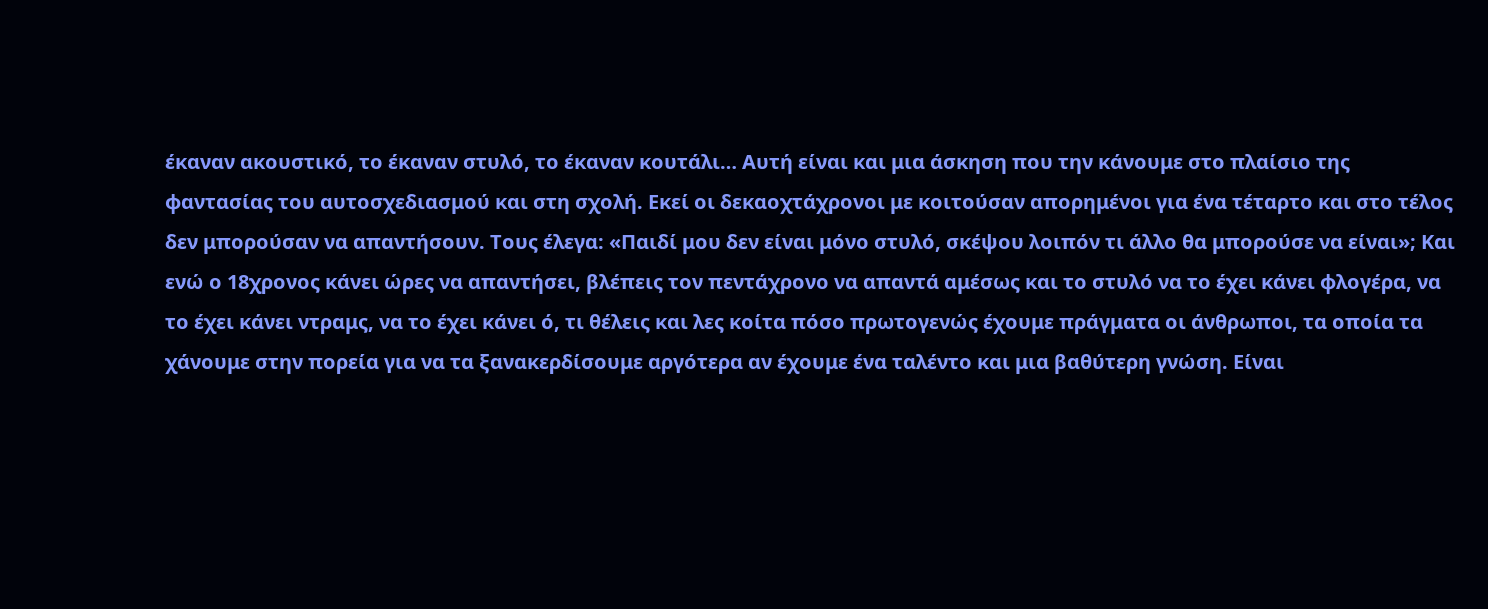έκαναν ακουστικό, το έκαναν στυλό, το έκαναν κουτάλι… Αυτή είναι και μια άσκηση που την κάνουμε στο πλαίσιο της φαντασίας του αυτοσχεδιασμού και στη σχολή. Εκεί οι δεκαοχτάχρονοι με κοιτούσαν απορημένοι για ένα τέταρτο και στο τέλος δεν μπορούσαν να απαντήσουν. Τους έλεγα: «Παιδί μου δεν είναι μόνο στυλό, σκέψου λοιπόν τι άλλο θα μπορούσε να είναι»; Και ενώ ο 18χρονος κάνει ώρες να απαντήσει, βλέπεις τον πεντάχρονο να απαντά αμέσως και το στυλό να το έχει κάνει φλογέρα, να το έχει κάνει ντραμς, να το έχει κάνει ό, τι θέλεις και λες κοίτα πόσο πρωτογενώς έχουμε πράγματα οι άνθρωποι, τα οποία τα χάνουμε στην πορεία για να τα ξανακερδίσουμε αργότερα αν έχουμε ένα ταλέντο και μια βαθύτερη γνώση. Είναι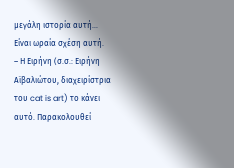μεγάλη ιστορία αυτή… Είναι ωραία σχέση αυτή.
– Η Ειρήνη (σ.σ.: Ειρήνη Αϊβαλιώτου, διαχειρίστρια του cat is art) το κάνει αυτό. Παρακολουθεί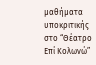μαθήματα υποκριτικής στο “Θέατρο Επί Κολωνώ”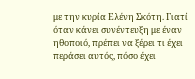με την κυρία Ελένη Σκότη. Γιατί όταν κάνει συνέντευξη με έναν ηθοποιό, πρέπει να ξέρει τι έχει περάσει αυτός, πόσο έχει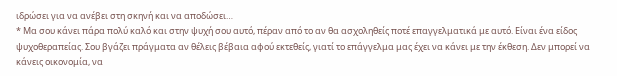ιδρώσει για να ανέβει στη σκηνή και να αποδώσει…
* Μα σου κάνει πάρα πολύ καλό και στην ψυχή σου αυτό, πέραν από το αν θα ασχοληθείς ποτέ επαγγελματικά με αυτό. Είναι ένα είδος ψυχοθεραπείας. Σου βγάζει πράγματα αν θέλεις βέβαια αφού εκτεθείς, γιατί το επάγγελμα μας έχει να κάνει με την έκθεση. Δεν μπορεί να κάνεις οικονομία, να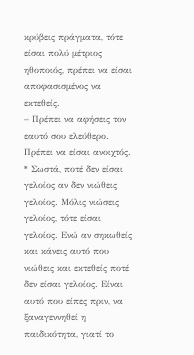κρύβεις πράγματα, τότε είσαι πολύ μέτριος ηθοποιός, πρέπει να είσαι αποφασισμένος να εκτεθείς.
– Πρέπει να αφήσεις τον εαυτό σου ελεύθερο. Πρέπει να είσαι ανοιχτός.
* Σωστά, ποτέ δεν είσαι γελοίος αν δεν νιώθεις γελοίος. Μόλις νιώσεις γελοίος, τότε είσαι γελοίος. Ενώ αν σηκωθείς και κάνεις αυτό που νιώθεις και εκτεθείς ποτέ δεν είσαι γελοίος. Είναι αυτό που είπες πριν, να ξαναγεννηθεί η παιδικότητα, γιατί το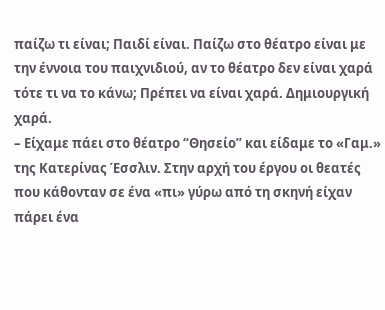παίζω τι είναι; Παιδί είναι. Παίζω στο θέατρο είναι με την έννοια του παιχνιδιού, αν το θέατρο δεν είναι χαρά τότε τι να το κάνω; Πρέπει να είναι χαρά. Δημιουργική χαρά.
– Είχαμε πάει στο θέατρο “Θησείο” και είδαμε το «Γαμ.» της Κατερίνας Έσσλιν. Στην αρχή του έργου οι θεατές που κάθονταν σε ένα «πι» γύρω από τη σκηνή είχαν πάρει ένα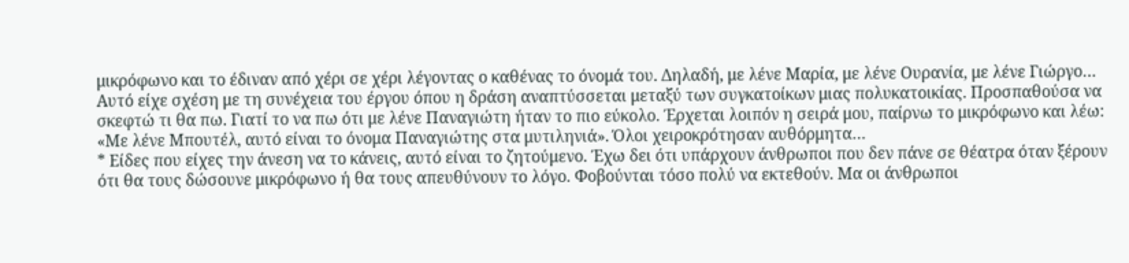μικρόφωνο και το έδιναν από χέρι σε χέρι λέγοντας ο καθένας το όνομά του. Δηλαδή, με λένε Μαρία, με λένε Ουρανία, με λένε Γιώργο… Αυτό είχε σχέση με τη συνέχεια του έργου όπου η δράση αναπτύσσεται μεταξύ των συγκατοίκων μιας πολυκατοικίας. Προσπαθούσα να σκεφτώ τι θα πω. Γιατί το να πω ότι με λένε Παναγιώτη ήταν το πιο εύκολο. Έρχεται λοιπόν η σειρά μου, παίρνω το μικρόφωνο και λέω: «Με λένε Μπουτέλ, αυτό είναι το όνομα Παναγιώτης στα μυτιληνιά». Όλοι χειροκρότησαν αυθόρμητα…
* Είδες που είχες την άνεση να το κάνεις, αυτό είναι το ζητούμενο. Έχω δει ότι υπάρχουν άνθρωποι που δεν πάνε σε θέατρα όταν ξέρουν ότι θα τους δώσουνε μικρόφωνο ή θα τους απευθύνουν το λόγο. Φοβούνται τόσο πολύ να εκτεθούν. Μα οι άνθρωποι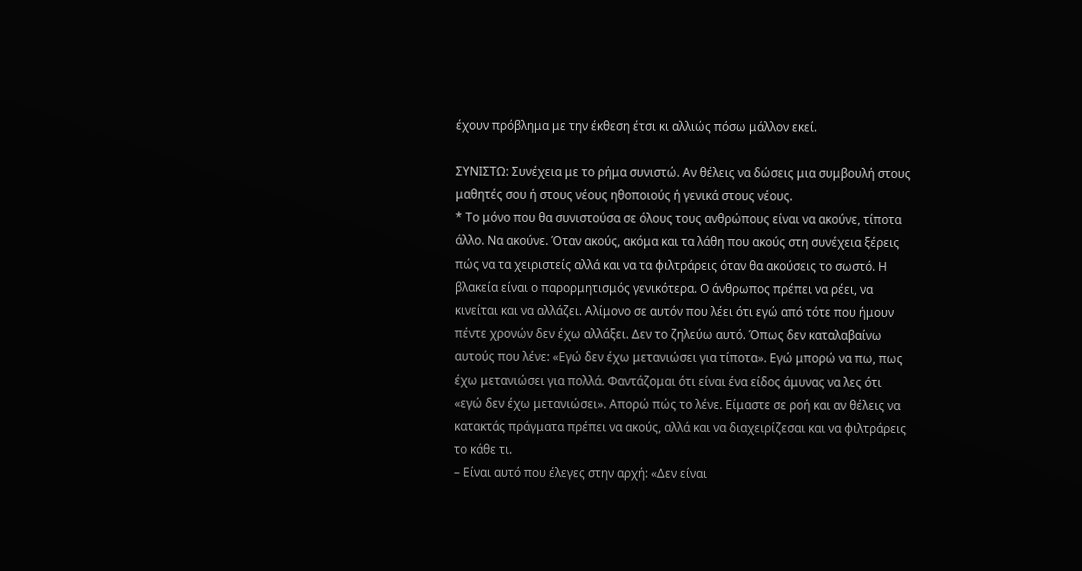έχουν πρόβλημα με την έκθεση έτσι κι αλλιώς πόσω μάλλον εκεί.

ΣΥΝΙΣΤΩ: Συνέχεια με το ρήμα συνιστώ. Αν θέλεις να δώσεις μια συμβουλή στους μαθητές σου ή στους νέους ηθοποιούς ή γενικά στους νέους.
* Το μόνο που θα συνιστούσα σε όλους τους ανθρώπους είναι να ακούνε, τίποτα άλλο. Να ακούνε. Όταν ακούς, ακόμα και τα λάθη που ακούς στη συνέχεια ξέρεις πώς να τα χειριστείς αλλά και να τα φιλτράρεις όταν θα ακούσεις το σωστό. Η βλακεία είναι ο παρορμητισμός γενικότερα. Ο άνθρωπος πρέπει να ρέει, να κινείται και να αλλάζει. Αλίμονο σε αυτόν που λέει ότι εγώ από τότε που ήμουν πέντε χρονών δεν έχω αλλάξει. Δεν το ζηλεύω αυτό. Όπως δεν καταλαβαίνω αυτούς που λένε: «Εγώ δεν έχω μετανιώσει για τίποτα». Εγώ μπορώ να πω, πως έχω μετανιώσει για πολλά. Φαντάζομαι ότι είναι ένα είδος άμυνας να λες ότι «εγώ δεν έχω μετανιώσει». Απορώ πώς το λένε. Είμαστε σε ροή και αν θέλεις να κατακτάς πράγματα πρέπει να ακούς, αλλά και να διαχειρίζεσαι και να φιλτράρεις το κάθε τι.
– Είναι αυτό που έλεγες στην αρχή: «Δεν είναι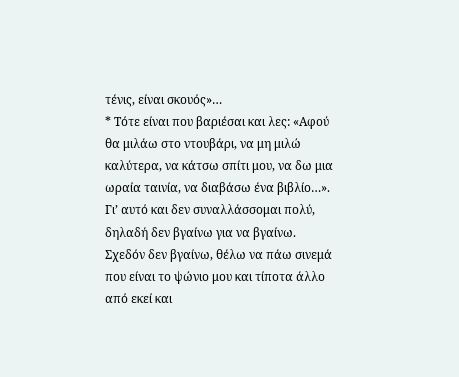τένις, είναι σκουός»…
* Τότε είναι που βαριέσαι και λες: «Αφού θα μιλάω στο ντουβάρι, να μη μιλώ καλύτερα, να κάτσω σπίτι μου, να δω μια ωραία ταινία, να διαβάσω ένα βιβλίο…». Γι’ αυτό και δεν συναλλάσσομαι πολύ, δηλαδή δεν βγαίνω για να βγαίνω. Σχεδόν δεν βγαίνω, θέλω να πάω σινεμά που είναι το ψώνιο μου και τίποτα άλλο από εκεί και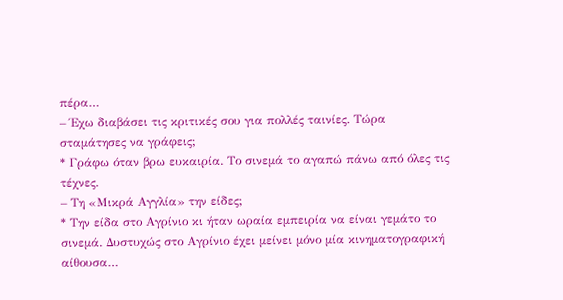πέρα…
– Έχω διαβάσει τις κριτικές σου για πολλές ταινίες. Τώρα σταμάτησες να γράφεις;
* Γράφω όταν βρω ευκαιρία. Το σινεμά το αγαπώ πάνω από όλες τις τέχνες.
– Τη «Μικρά Αγγλία» την είδες;
* Την είδα στο Αγρίνιο κι ήταν ωραία εμπειρία να είναι γεμάτο το σινεμά. Δυστυχώς στο Αγρίνιο έχει μείνει μόνο μία κινηματογραφική αίθουσα…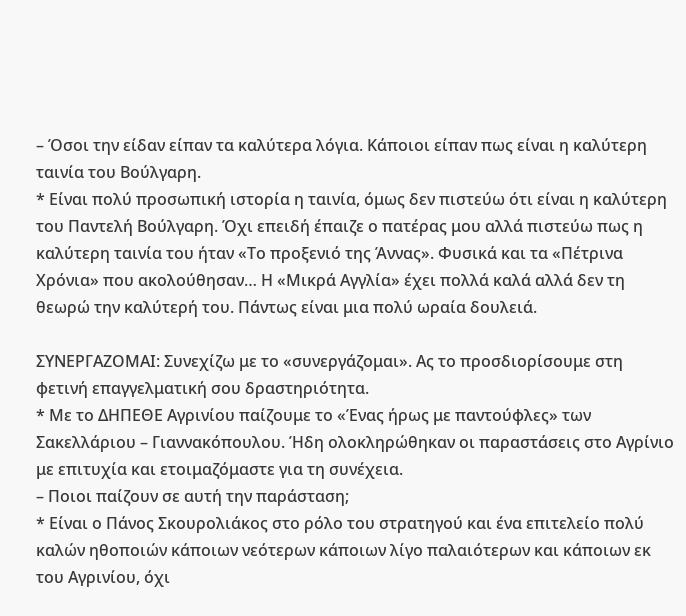– Όσοι την είδαν είπαν τα καλύτερα λόγια. Κάποιοι είπαν πως είναι η καλύτερη ταινία του Βούλγαρη.
* Είναι πολύ προσωπική ιστορία η ταινία, όμως δεν πιστεύω ότι είναι η καλύτερη του Παντελή Βούλγαρη. Όχι επειδή έπαιζε ο πατέρας μου αλλά πιστεύω πως η καλύτερη ταινία του ήταν «Το προξενιό της Άννας». Φυσικά και τα «Πέτρινα Χρόνια» που ακολούθησαν… Η «Μικρά Αγγλία» έχει πολλά καλά αλλά δεν τη θεωρώ την καλύτερή του. Πάντως είναι μια πολύ ωραία δουλειά.

ΣΥΝΕΡΓΑΖΟΜΑΙ: Συνεχίζω με το «συνεργάζομαι». Ας το προσδιορίσουμε στη φετινή επαγγελματική σου δραστηριότητα.
* Με το ΔΗΠΕΘΕ Αγρινίου παίζουμε το «Ένας ήρως με παντούφλες» των Σακελλάριου – Γιαννακόπουλου. Ήδη ολοκληρώθηκαν οι παραστάσεις στο Αγρίνιο με επιτυχία και ετοιμαζόμαστε για τη συνέχεια.
– Ποιοι παίζουν σε αυτή την παράσταση;
* Είναι ο Πάνος Σκουρολιάκος στο ρόλο του στρατηγού και ένα επιτελείο πολύ καλών ηθοποιών κάποιων νεότερων κάποιων λίγο παλαιότερων και κάποιων εκ του Αγρινίου, όχι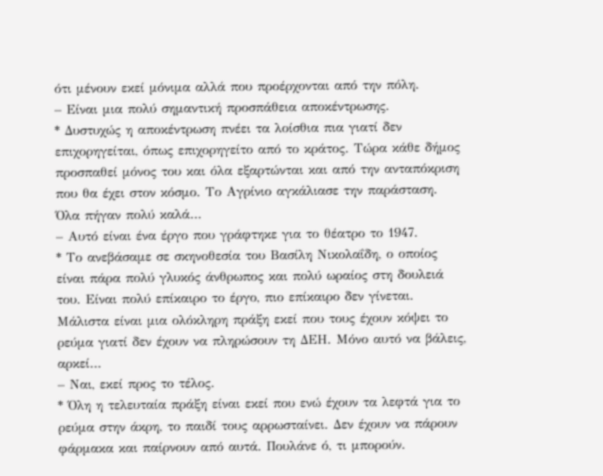ότι μένουν εκεί μόνιμα αλλά που προέρχονται από την πόλη.
– Είναι μια πολύ σημαντική προσπάθεια αποκέντρωσης.
* Δυστυχώς η αποκέντρωση πνέει τα λοίσθια πια γιατί δεν επιχορηγείται, όπως επιχορηγείτο από το κράτος. Τώρα κάθε δήμος προσπαθεί μόνος του και όλα εξαρτώνται και από την ανταπόκριση που θα έχει στον κόσμο. Το Αγρίνιο αγκάλιασε την παράσταση. Όλα πήγαν πολύ καλά…
– Αυτό είναι ένα έργο που γράφτηκε για το θέατρο το 1947.
* Το ανεβάσαμε σε σκηνοθεσία του Βασίλη Νικολαΐδη, ο οποίος είναι πάρα πολύ γλυκός άνθρωπος και πολύ ωραίος στη δουλειά του. Είναι πολύ επίκαιρο το έργο, πιο επίκαιρο δεν γίνεται. Μάλιστα είναι μια ολόκληρη πράξη εκεί που τους έχουν κόψει το ρεύμα γιατί δεν έχουν να πληρώσουν τη ΔΕΗ. Μόνο αυτό να βάλεις, αρκεί…
– Ναι, εκεί προς το τέλος.
* Όλη η τελευταία πράξη είναι εκεί που ενώ έχουν τα λεφτά για το ρεύμα στην άκρη, το παιδί τους αρρωσταίνει. Δεν έχουν να πάρουν φάρμακα και παίρνουν από αυτά. Πουλάνε ό, τι μπορούν.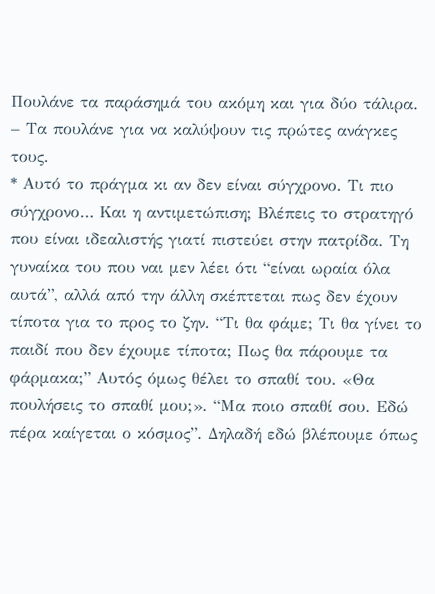Πουλάνε τα παράσημά του ακόμη και για δύο τάλιρα.
– Τα πουλάνε για να καλύψουν τις πρώτες ανάγκες τους.
* Αυτό το πράγμα κι αν δεν είναι σύγχρονο. Τι πιο σύγχρονο… Και η αντιμετώπιση; Βλέπεις το στρατηγό που είναι ιδεαλιστής γιατί πιστεύει στην πατρίδα. Τη γυναίκα του που ναι μεν λέει ότι “είναι ωραία όλα αυτά”, αλλά από την άλλη σκέπτεται πως δεν έχουν τίποτα για το προς το ζην. “Τι θα φάμε; Τι θα γίνει το παιδί που δεν έχουμε τίποτα; Πως θα πάρουμε τα φάρμακα;” Αυτός όμως θέλει το σπαθί του. «Θα πουλήσεις το σπαθί μου;». “Μα ποιο σπαθί σου. Εδώ πέρα καίγεται ο κόσμος”. Δηλαδή εδώ βλέπουμε όπως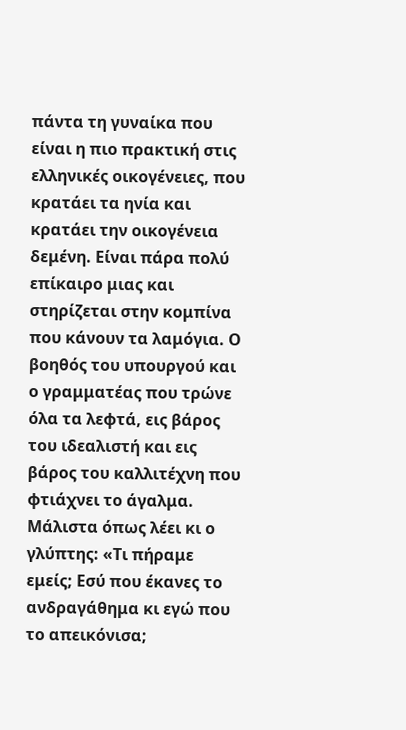πάντα τη γυναίκα που είναι η πιο πρακτική στις ελληνικές οικογένειες, που κρατάει τα ηνία και κρατάει την οικογένεια δεμένη. Είναι πάρα πολύ επίκαιρο μιας και στηρίζεται στην κομπίνα που κάνουν τα λαμόγια. Ο βοηθός του υπουργού και ο γραμματέας που τρώνε όλα τα λεφτά, εις βάρος του ιδεαλιστή και εις βάρος του καλλιτέχνη που φτιάχνει το άγαλμα. Μάλιστα όπως λέει κι ο γλύπτης: «Τι πήραμε εμείς; Εσύ που έκανες το ανδραγάθημα κι εγώ που το απεικόνισα;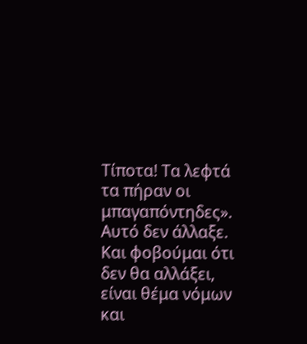Τίποτα! Τα λεφτά τα πήραν οι μπαγαπόντηδες». Αυτό δεν άλλαξε. Και φοβούμαι ότι δεν θα αλλάξει, είναι θέμα νόμων και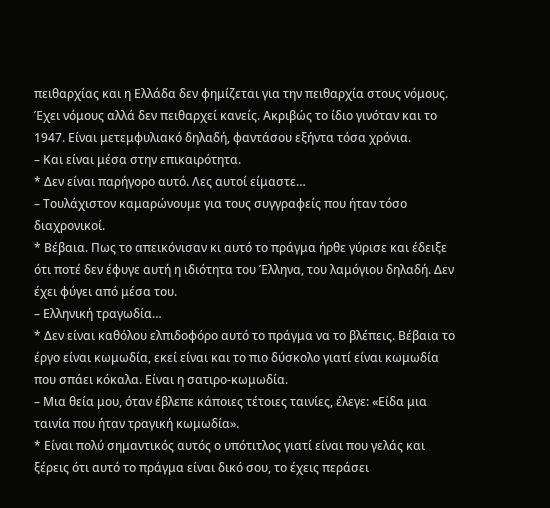πειθαρχίας και η Ελλάδα δεν φημίζεται για την πειθαρχία στους νόμους. Έχει νόμους αλλά δεν πειθαρχεί κανείς. Ακριβώς το ίδιο γινόταν και το 1947. Είναι μετεμφυλιακό δηλαδή, φαντάσου εξήντα τόσα χρόνια.
– Και είναι μέσα στην επικαιρότητα.
* Δεν είναι παρήγορο αυτό. Λες αυτοί είμαστε…
– Τουλάχιστον καμαρώνουμε για τους συγγραφείς που ήταν τόσο διαχρονικοί.
* Βέβαια. Πως το απεικόνισαν κι αυτό το πράγμα ήρθε γύρισε και έδειξε ότι ποτέ δεν έφυγε αυτή η ιδιότητα του Έλληνα, του λαμόγιου δηλαδή. Δεν έχει φύγει από μέσα του.
– Ελληνική τραγωδία…
* Δεν είναι καθόλου ελπιδοφόρο αυτό το πράγμα να το βλέπεις. Βέβαια το έργο είναι κωμωδία, εκεί είναι και το πιο δύσκολο γιατί είναι κωμωδία που σπάει κόκαλα. Είναι η σατιρο-κωμωδία.
– Μια θεία μου, όταν έβλεπε κάποιες τέτοιες ταινίες, έλεγε: «Είδα μια ταινία που ήταν τραγική κωμωδία».
* Είναι πολύ σημαντικός αυτός ο υπότιτλος γιατί είναι που γελάς και ξέρεις ότι αυτό το πράγμα είναι δικό σου, το έχεις περάσει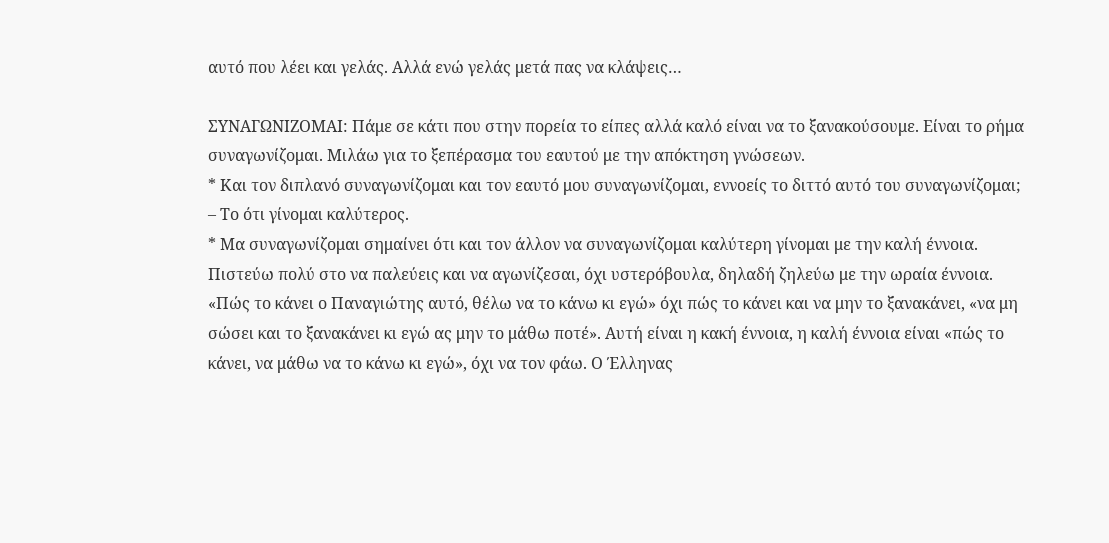αυτό που λέει και γελάς. Αλλά ενώ γελάς μετά πας να κλάψεις…

ΣΥΝΑΓΩΝΙΖΟΜΑΙ: Πάμε σε κάτι που στην πορεία το είπες αλλά καλό είναι να το ξανακούσουμε. Είναι το ρήμα συναγωνίζομαι. Μιλάω για το ξεπέρασμα του εαυτού με την απόκτηση γνώσεων.
* Και τον διπλανό συναγωνίζομαι και τον εαυτό μου συναγωνίζομαι, εννοείς το διττό αυτό του συναγωνίζομαι;
– Το ότι γίνομαι καλύτερος.
* Μα συναγωνίζομαι σημαίνει ότι και τον άλλον να συναγωνίζομαι καλύτερη γίνομαι με την καλή έννοια. Πιστεύω πολύ στο να παλεύεις και να αγωνίζεσαι, όχι υστερόβουλα, δηλαδή ζηλεύω με την ωραία έννοια. «Πώς το κάνει ο Παναγιώτης αυτό, θέλω να το κάνω κι εγώ» όχι πώς το κάνει και να μην το ξανακάνει, «να μη σώσει και το ξανακάνει κι εγώ ας μην το μάθω ποτέ». Αυτή είναι η κακή έννοια, η καλή έννοια είναι «πώς το κάνει, να μάθω να το κάνω κι εγώ», όχι να τον φάω. Ο Έλληνας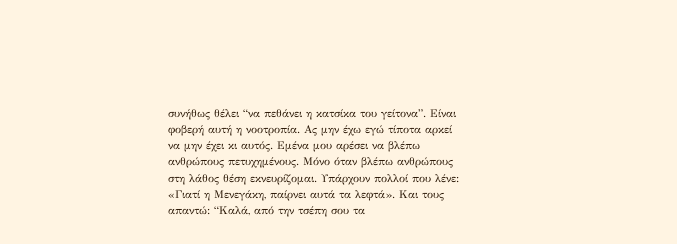συνήθως θέλει “να πεθάνει η κατσίκα του γείτονα”. Είναι φοβερή αυτή η νοοτροπία. Ας μην έχω εγώ τίποτα αρκεί να μην έχει κι αυτός. Εμένα μου αρέσει να βλέπω ανθρώπους πετυχημένους. Μόνο όταν βλέπω ανθρώπους στη λάθος θέση εκνευρίζομαι. Υπάρχουν πολλοί που λένε: «Γιατί η Μενεγάκη, παίρνει αυτά τα λεφτά». Και τους απαντώ: “Καλά, από την τσέπη σου τα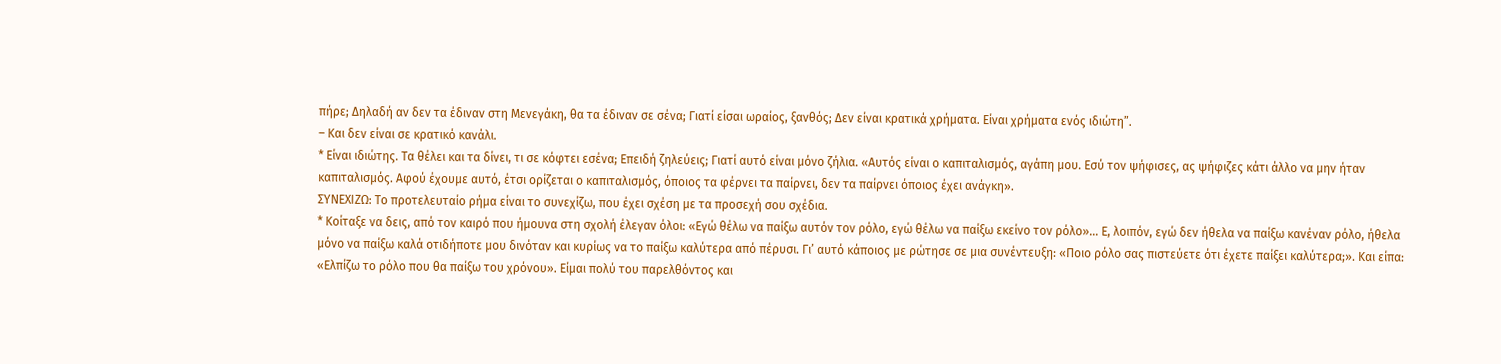πήρε; Δηλαδή αν δεν τα έδιναν στη Μενεγάκη, θα τα έδιναν σε σένα; Γιατί είσαι ωραίος, ξανθός; Δεν είναι κρατικά χρήματα. Είναι χρήματα ενός ιδιώτη”.
– Και δεν είναι σε κρατικό κανάλι.
* Είναι ιδιώτης. Τα θέλει και τα δίνει, τι σε κόφτει εσένα; Επειδή ζηλεύεις; Γιατί αυτό είναι μόνο ζήλια. «Αυτός είναι ο καπιταλισμός, αγάπη μου. Εσύ τον ψήφισες, ας ψήφιζες κάτι άλλο να μην ήταν καπιταλισμός. Αφού έχουμε αυτό, έτσι ορίζεται ο καπιταλισμός, όποιος τα φέρνει τα παίρνει, δεν τα παίρνει όποιος έχει ανάγκη».
ΣΥΝΕΧΙΖΩ: Το προτελευταίο ρήμα είναι το συνεχίζω, που έχει σχέση με τα προσεχή σου σχέδια.
* Κοίταξε να δεις, από τον καιρό που ήμουνα στη σχολή έλεγαν όλοι: «Εγώ θέλω να παίξω αυτόν τον ρόλο, εγώ θέλω να παίξω εκείνο τον ρόλο»… Ε, λοιπόν, εγώ δεν ήθελα να παίξω κανέναν ρόλο, ήθελα μόνο να παίξω καλά οτιδήποτε μου δινόταν και κυρίως να το παίξω καλύτερα από πέρυσι. Γι’ αυτό κάποιος με ρώτησε σε μια συνέντευξη: «Ποιο ρόλο σας πιστεύετε ότι έχετε παίξει καλύτερα;». Και είπα: «Ελπίζω το ρόλο που θα παίξω του χρόνου». Είμαι πολύ του παρελθόντος και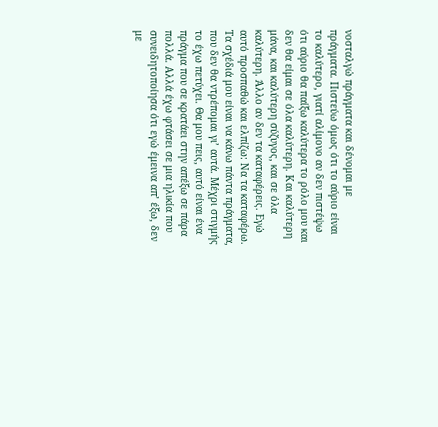νοσταλγώ πράγματα και δένομαι με πράγματα. Πιστεύω όμως ότι το αύριο είναι το καλύτερο, γιατί αλίμονο αν δεν πιστέψω ότι αύριο θα παίξω καλύτερα το ρόλο μου και δεν θα είμαι σε όλα καλύτερη. Και καλύτερη μάνα, και καλύτερη σύζυγος, και σε όλα καλύτερη. Άλλο αν δεν τα καταφέρεις. Εγώ αυτό προσπαθώ και ελπίζω: Να τα καταφέρω. Τα σχέδιά μου είναι να κάνω πάντα πράγματα, που δεν θα ντρέπομαι γι’ αυτά. Μέχρι στιγμής το έχω πετύχει. Θα μου πεις, αυτό είναι ένα πράγμα που σε κρατάει στην απέξω σε πάρα πολλά. Αλλά έχω φτάσει σε μια ηλικία που συνειδητοποίησα ότι εγώ έμεινα απ’ έξω, δεν με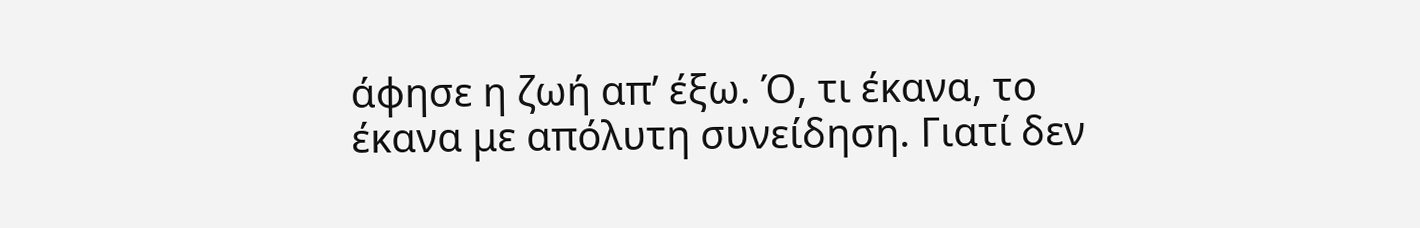άφησε η ζωή απ’ έξω. Ό, τι έκανα, το έκανα με απόλυτη συνείδηση. Γιατί δεν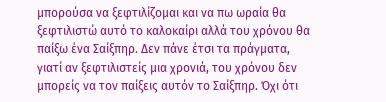μπορούσα να ξεφτιλίζομαι και να πω ωραία θα ξεφτιλιστώ αυτό το καλοκαίρι αλλά του χρόνου θα παίξω ένα Σαίξπηρ. Δεν πάνε έτσι τα πράγματα, γιατί αν ξεφτιλιστείς μια χρονιά, του χρόνου δεν μπορείς να τον παίξεις αυτόν το Σαίξπηρ. Όχι ότι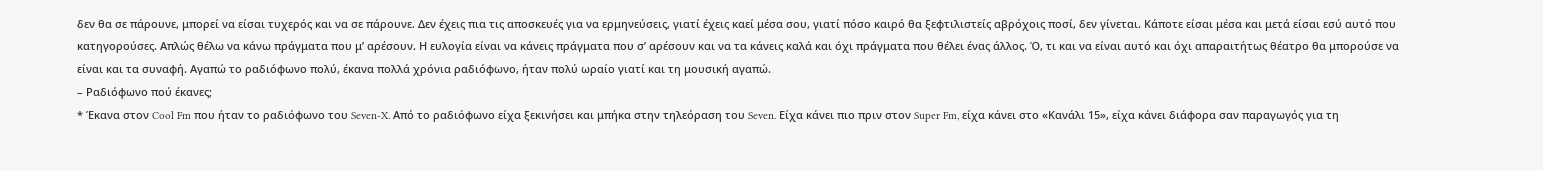δεν θα σε πάρουνε, μπορεί να είσαι τυχερός και να σε πάρουνε. Δεν έχεις πια τις αποσκευές για να ερμηνεύσεις, γιατί έχεις καεί μέσα σου, γιατί πόσο καιρό θα ξεφτιλιστείς αβρόχοις ποσί, δεν γίνεται. Κάποτε είσαι μέσα και μετά είσαι εσύ αυτό που κατηγορούσες. Απλώς θέλω να κάνω πράγματα που μ’ αρέσουν. Η ευλογία είναι να κάνεις πράγματα που σ’ αρέσουν και να τα κάνεις καλά και όχι πράγματα που θέλει ένας άλλος. Ό, τι και να είναι αυτό και όχι απαραιτήτως θέατρο θα μπορούσε να είναι και τα συναφή. Αγαπώ το ραδιόφωνο πολύ, έκανα πολλά χρόνια ραδιόφωνο, ήταν πολύ ωραίο γιατί και τη μουσική αγαπώ.
– Ραδιόφωνο πού έκανες;
* Έκανα στον Cool Fm που ήταν το ραδιόφωνο του Seven-X. Από το ραδιόφωνο είχα ξεκινήσει και μπήκα στην τηλεόραση του Seven. Είχα κάνει πιο πριν στον Super Fm, είχα κάνει στο «Κανάλι 15», είχα κάνει διάφορα σαν παραγωγός για τη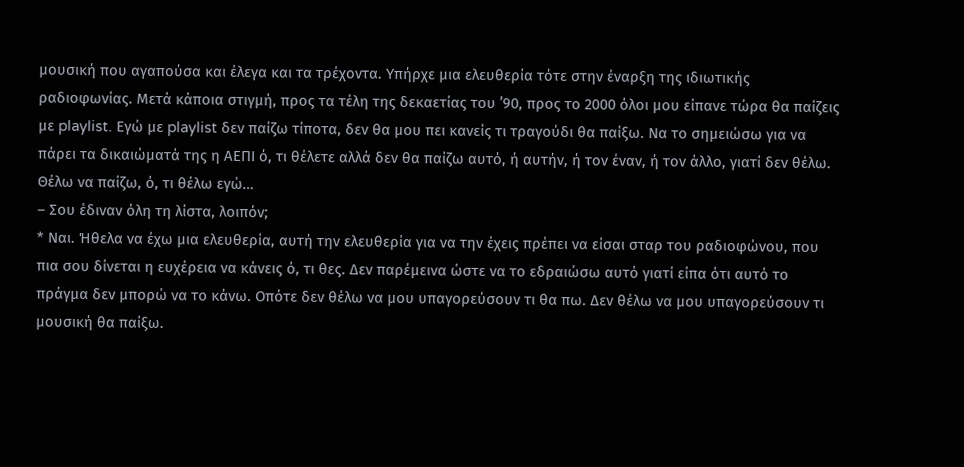μουσική που αγαπούσα και έλεγα και τα τρέχοντα. Υπήρχε μια ελευθερία τότε στην έναρξη της ιδιωτικής ραδιοφωνίας. Μετά κάποια στιγμή, προς τα τέλη της δεκαετίας του ’90, προς το 2000 όλοι μου είπανε τώρα θα παίζεις με playlist. Εγώ με playlist δεν παίζω τίποτα, δεν θα μου πει κανείς τι τραγούδι θα παίξω. Να το σημειώσω για να πάρει τα δικαιώματά της η ΑΕΠΙ ό, τι θέλετε αλλά δεν θα παίζω αυτό, ή αυτήν, ή τον έναν, ή τον άλλο, γιατί δεν θέλω. Θέλω να παίζω, ό, τι θέλω εγώ…
– Σου έδιναν όλη τη λίστα, λοιπόν;
* Ναι. Ήθελα να έχω μια ελευθερία, αυτή την ελευθερία για να την έχεις πρέπει να είσαι σταρ του ραδιοφώνου, που πια σου δίνεται η ευχέρεια να κάνεις ό, τι θες. Δεν παρέμεινα ώστε να το εδραιώσω αυτό γιατί είπα ότι αυτό το πράγμα δεν μπορώ να το κάνω. Οπότε δεν θέλω να μου υπαγορεύσουν τι θα πω. Δεν θέλω να μου υπαγορεύσουν τι μουσική θα παίξω.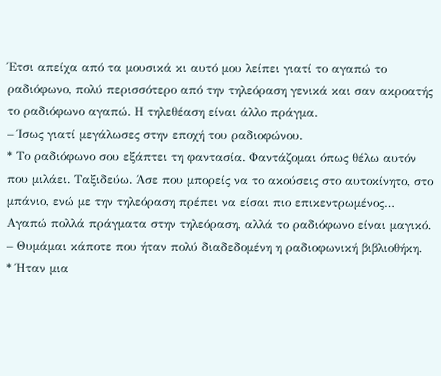Έτσι απείχα από τα μουσικά κι αυτό μου λείπει γιατί το αγαπώ το ραδιόφωνο, πολύ περισσότερο από την τηλεόραση γενικά και σαν ακροατής το ραδιόφωνο αγαπώ. Η τηλεθέαση είναι άλλο πράγμα.
– Ίσως γιατί μεγάλωσες στην εποχή του ραδιοφώνου.
* Το ραδιόφωνο σου εξάπτει τη φαντασία. Φαντάζομαι όπως θέλω αυτόν που μιλάει. Ταξιδεύω. Άσε που μπορείς να το ακούσεις στο αυτοκίνητο, στο μπάνιο, ενώ με την τηλεόραση πρέπει να είσαι πιο επικεντρωμένος… Αγαπώ πολλά πράγματα στην τηλεόραση, αλλά το ραδιόφωνο είναι μαγικό.
– Θυμάμαι κάποτε που ήταν πολύ διαδεδομένη η ραδιοφωνική βιβλιοθήκη.
* Ήταν μια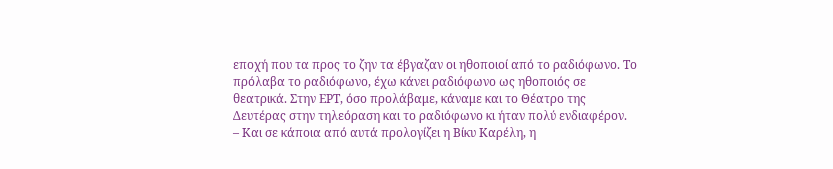εποχή που τα προς το ζην τα έβγαζαν οι ηθοποιοί από το ραδιόφωνο. Το πρόλαβα το ραδιόφωνο, έχω κάνει ραδιόφωνο ως ηθοποιός σε θεατρικά. Στην ΕΡΤ, όσο προλάβαμε, κάναμε και το Θέατρο της Δευτέρας στην τηλεόραση και το ραδιόφωνο κι ήταν πολύ ενδιαφέρον.
– Και σε κάποια από αυτά προλογίζει η Βίκυ Καρέλη, η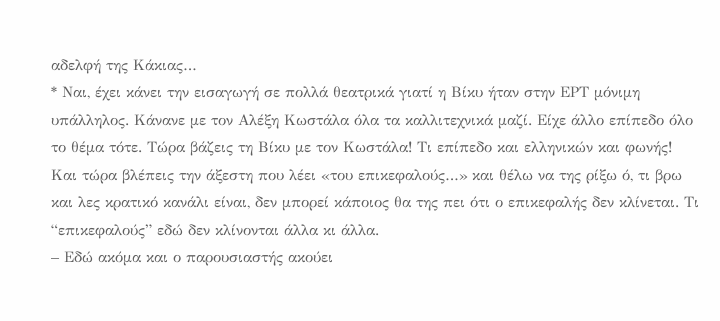αδελφή της Κάκιας…
* Ναι, έχει κάνει την εισαγωγή σε πολλά θεατρικά γιατί η Βίκυ ήταν στην ΕΡΤ μόνιμη υπάλληλος. Κάνανε με τον Αλέξη Κωστάλα όλα τα καλλιτεχνικά μαζί. Είχε άλλο επίπεδο όλο το θέμα τότε. Τώρα βάζεις τη Βίκυ με τον Κωστάλα! Τι επίπεδο και ελληνικών και φωνής! Και τώρα βλέπεις την άξεστη που λέει «του επικεφαλούς…» και θέλω να της ρίξω ό, τι βρω και λες κρατικό κανάλι είναι, δεν μπορεί κάποιος θα της πει ότι ο επικεφαλής δεν κλίνεται. Τι “επικεφαλούς” εδώ δεν κλίνονται άλλα κι άλλα.
– Εδώ ακόμα και ο παρουσιαστής ακούει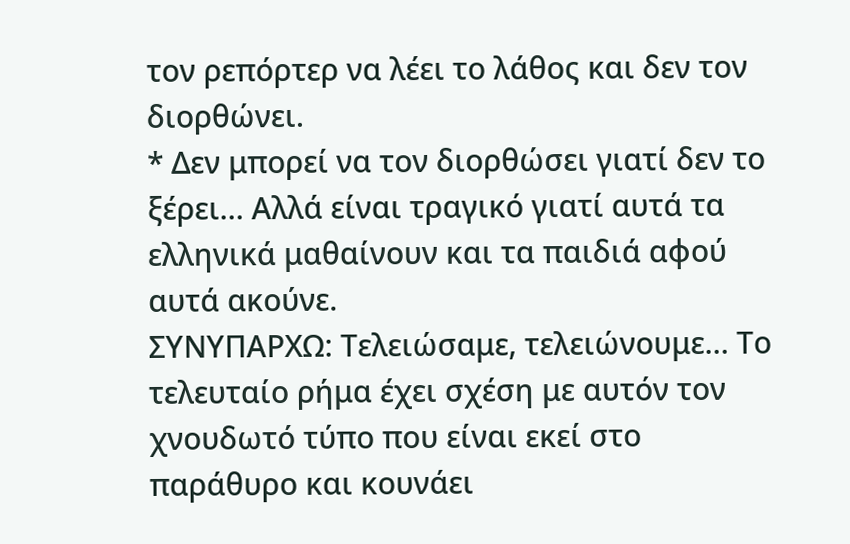τον ρεπόρτερ να λέει το λάθος και δεν τον διορθώνει.
* Δεν μπορεί να τον διορθώσει γιατί δεν το ξέρει… Αλλά είναι τραγικό γιατί αυτά τα ελληνικά μαθαίνουν και τα παιδιά αφού αυτά ακούνε.
ΣΥΝΥΠΑΡΧΩ: Τελειώσαμε, τελειώνουμε… Το τελευταίο ρήμα έχει σχέση με αυτόν τον χνουδωτό τύπο που είναι εκεί στο παράθυρο και κουνάει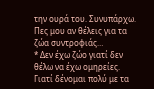την ουρά του. Συνυπάρχω. Πες μου αν θέλεις για τα ζώα συντροφιάς…
* Δεν έχω ζώο γιατί δεν θέλω να έχω ομηρείες. Γιατί δένομαι πολύ με τα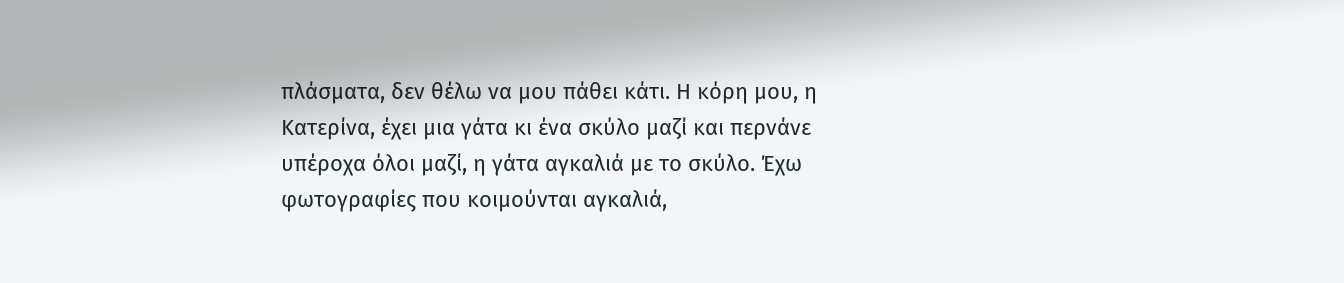πλάσματα, δεν θέλω να μου πάθει κάτι. Η κόρη μου, η Κατερίνα, έχει μια γάτα κι ένα σκύλο μαζί και περνάνε υπέροχα όλοι μαζί, η γάτα αγκαλιά με το σκύλο. Έχω φωτογραφίες που κοιμούνται αγκαλιά,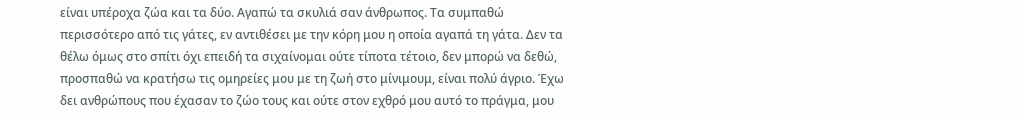είναι υπέροχα ζώα και τα δύο. Αγαπώ τα σκυλιά σαν άνθρωπος. Τα συμπαθώ περισσότερο από τις γάτες, εν αντιθέσει με την κόρη μου η οποία αγαπά τη γάτα. Δεν τα θέλω όμως στο σπίτι όχι επειδή τα σιχαίνομαι ούτε τίποτα τέτοιο, δεν μπορώ να δεθώ, προσπαθώ να κρατήσω τις ομηρείες μου με τη ζωή στο μίνιμουμ, είναι πολύ άγριο. Έχω δει ανθρώπους που έχασαν το ζώο τους και ούτε στον εχθρό μου αυτό το πράγμα, μου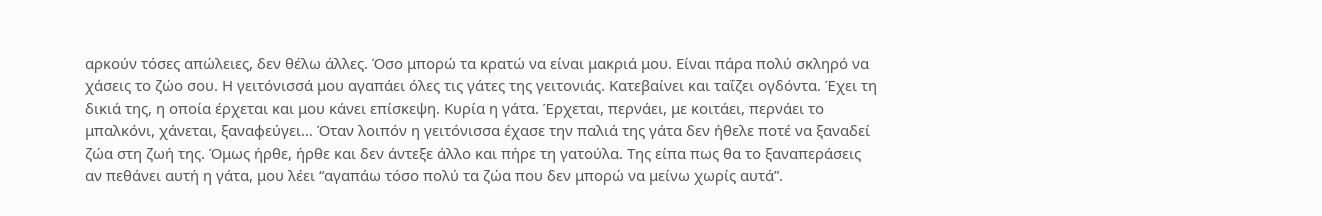αρκούν τόσες απώλειες, δεν θέλω άλλες. Όσο μπορώ τα κρατώ να είναι μακριά μου. Είναι πάρα πολύ σκληρό να χάσεις το ζώο σου. Η γειτόνισσά μου αγαπάει όλες τις γάτες της γειτονιάς. Κατεβαίνει και ταΐζει ογδόντα. Έχει τη δικιά της, η οποία έρχεται και μου κάνει επίσκεψη. Κυρία η γάτα. Έρχεται, περνάει, με κοιτάει, περνάει το μπαλκόνι, χάνεται, ξαναφεύγει… Όταν λοιπόν η γειτόνισσα έχασε την παλιά της γάτα δεν ήθελε ποτέ να ξαναδεί ζώα στη ζωή της. Όμως ήρθε, ήρθε και δεν άντεξε άλλο και πήρε τη γατούλα. Της είπα πως θα το ξαναπεράσεις αν πεθάνει αυτή η γάτα, μου λέει “αγαπάω τόσο πολύ τα ζώα που δεν μπορώ να μείνω χωρίς αυτά”.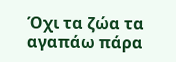Όχι τα ζώα τα αγαπάω πάρα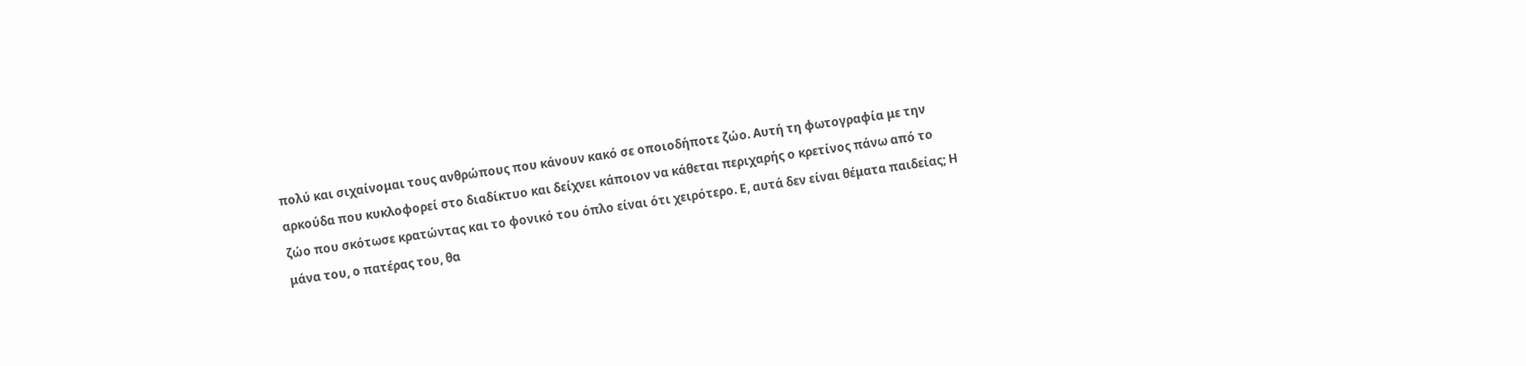πολύ και σιχαίνομαι τους ανθρώπους που κάνουν κακό σε οποιοδήποτε ζώο. Αυτή τη φωτογραφία με την αρκούδα που κυκλοφορεί στο διαδίκτυο και δείχνει κάποιον να κάθεται περιχαρής ο κρετίνος πάνω από το ζώο που σκότωσε κρατώντας και το φονικό του όπλο είναι ότι χειρότερο. Ε, αυτά δεν είναι θέματα παιδείας; Η μάνα του, ο πατέρας του, θα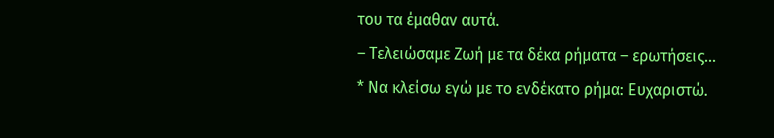του τα έμαθαν αυτά.
– Τελειώσαμε Ζωή με τα δέκα ρήματα – ερωτήσεις…
* Να κλείσω εγώ με το ενδέκατο ρήμα: Ευχαριστώ.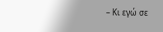– Κι εγώ σε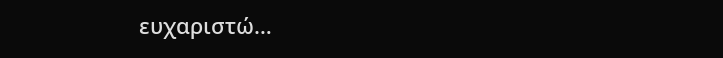ευχαριστώ…